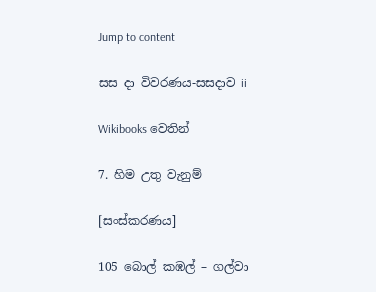Jump to content

සස දා විවරණය-සසදාව ii

Wikibooks වෙතින්

7. හිම උතු වැනුම්

[සංස්කරණය]

105 බොල් කඹල් – ගල්වා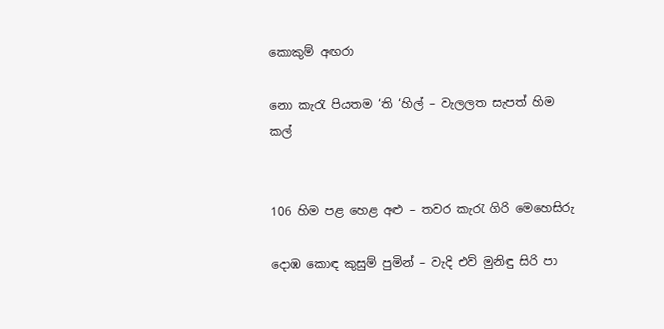කොකුම් අඟරා

නො කැරැ පියතම ‘ති ‘හිල් – වැලලත සැපත් හිම කල්


106 හිම පළ හෙළ අළු – තවර කැරැ ගිරි මෙහෙසිරු

දොඹ කොඳ කුසුම් පුමින් – වැදි එව් මුනිඳු සිරි පා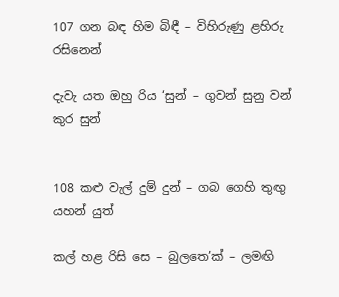107 ගන බඳ හිම බිඳී – විහිරුණු ළහිරු රසිනෙන්

දැවැ යත ඔහු රිය ‘සුන් – ගුවන් සුනු වන් කුර සුන්


108 කළු වැල් දුම් දුන් – ගබ ගෙහි තුඟු යහන් යුත්

කල් හළ රිසි සෙ – බුලතෙ’ක් – ලමඟි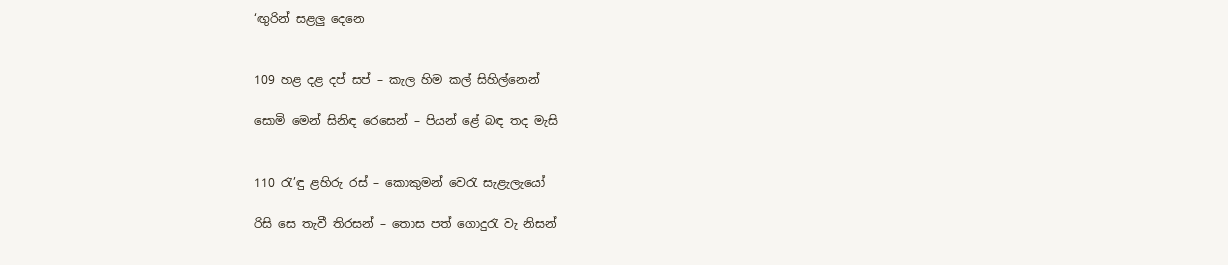‘ඟුරින් සළලු දෙනෙ


109 හළ දළ දප් සප් – කැල හිම කල් සිහිල්නෙ‍න්

සොමි මෙන් සිනිඳ රෙසෙන් – පියන් ළේ බඳ තද මැසි


110 රැ’ඳු ළහිරු රස් – කොකුමන් වෙරැ සැළැලැයෝ

රිසි සෙ තැවී තිරසන් – තොස පත් ගොදුරැ වැ නිසන්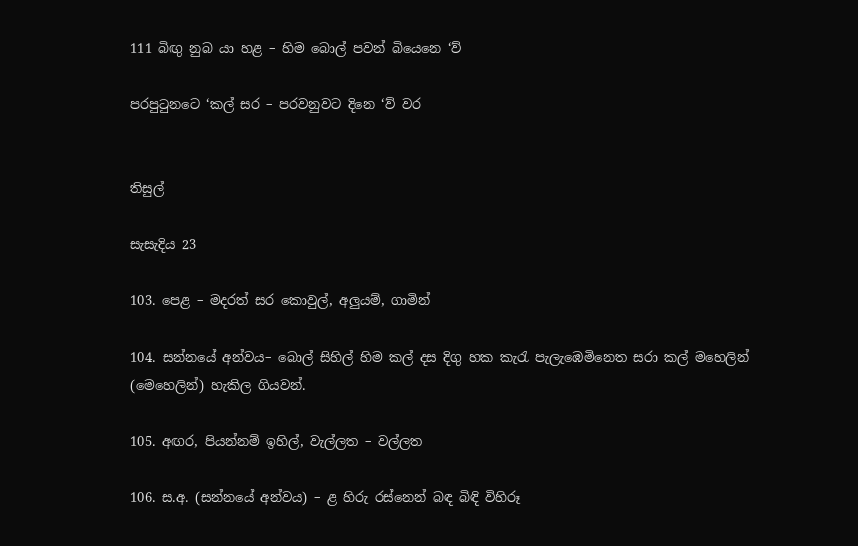111 බිඟු නුබ යා හළ – හිම බොල් පවන් බියෙනෙ ‘ව්

පරපුටුනටෙ ‘කල් සර – පරවනුවට දිනෙ ‘ව් වර


තිසුල්

සැසැදිය 23

103. පෙළ – මදරත් සර කොවුල්, අලුයම්, ගාමින්

104. සන්නයේ අන්වය– බොල් සිහිල් හිම කල් දස දිගු හක කැරැ පැලැඹෙමිනෙත සරා කල් මහෙලින් (මෙහෙලින්) හැකිල ගියවන්.

105. අඟර, පියන්නම් ඉහිල්, වැල්ලත – වල්ලත

106. ස.අ. (සන්නයේ අන්වය) – ළ හිරු රස්නෙන් බඳ බිඳි විහිරූ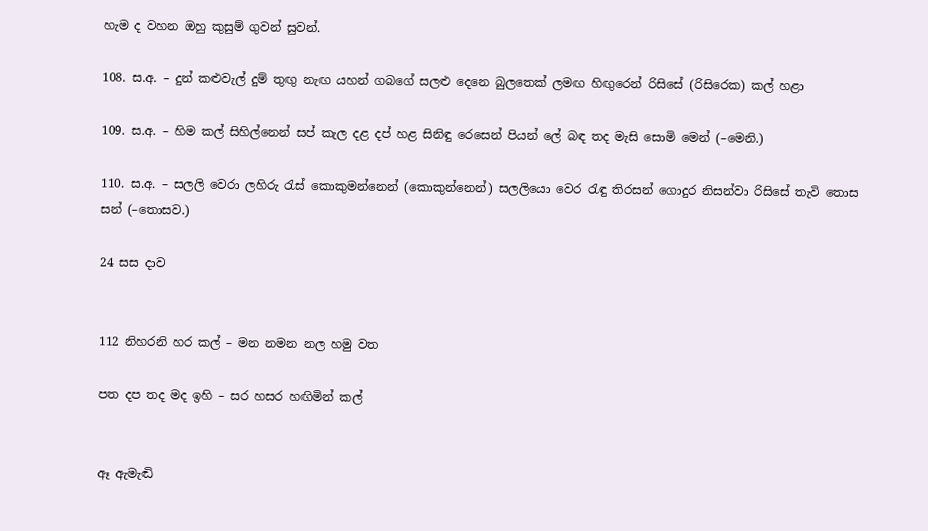හැම ද වහන ඔහු කුසුම් ගුවන් සුවන්.

108. ස.අ. – දුන් කළුවැල් දුම් තුඟු නැඟ යහන් ගබගේ සලළු දෙනෙ බුලතෙක් ලමඟ හිඟුරෙන් රිසිසේ (රිසිරෙක) කල් හළා

109. ස.අ. – හිම කල් සිහිල්නෙන් සප් කැල දළ දප් හළ සිනිඳු රෙසෙන් පියන් ලේ බඳ තද මැසි සොමි මෙන් (–මෙනි.)

110. ස.අ. – සලලි වෙරා ලහිරු රැස් කෙ‍ාකුමන්නෙ‍න් (කොකුන්නෙන්) සලලියො වෙර රැඳු තිරසන් ගොදුර නිසන්වා රිසිසේ තැවි තොස සන් (–තොසව.)

24 සස දාව


112 නිහරනි හර කල් – මන නමන නල හමු වත

පත දප තද මද ඉහි – සර හසර හඟිමින් කල්


ඈ ඇමැඬි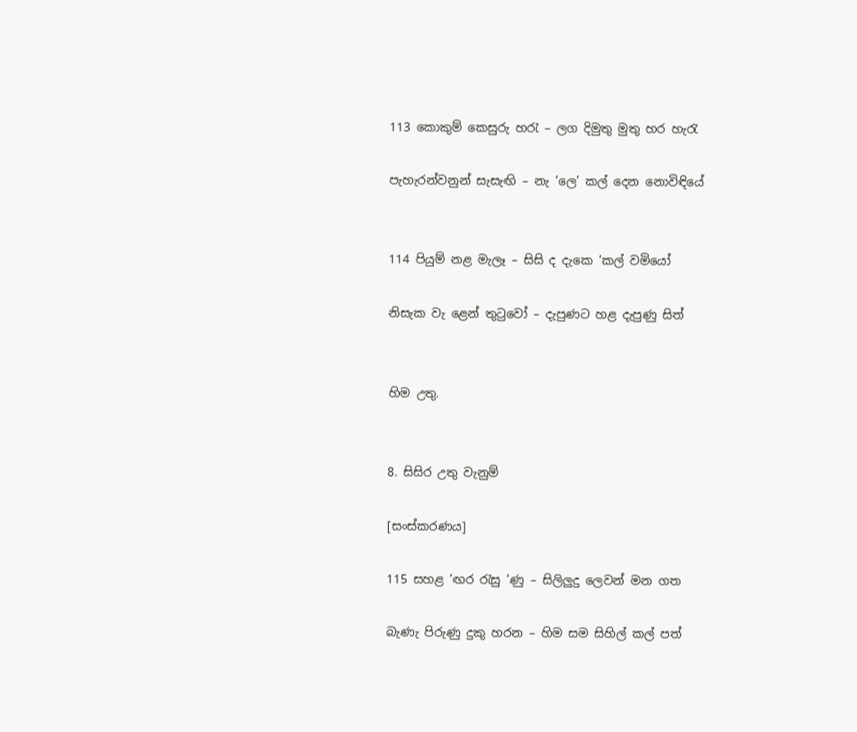113 කොකුම් කෙසුරු හරැ – ලග දිමුතු මුතු හර හැරැ

පැහැරන්වනුන් සැසැඟි – නැ ‘ලෙ’ කල් දෙන නොවිඳියේ


114 පියුම් නළ මැලෑ – සිසි ද දැකෙ ‘කල් වමියෝ

නිසැක වැ ළෙන් තුටුවෝ – දැපුණට හළ දැපුණු සිත්


හිම උතු.


8. සිසිර උතු වැනුම්

[සංස්කරණය]

115 සහළ ‘ඟර රැසු ‘ණු – සිලිලුදු ලෙවන් මන ගත

බැණැ පිරුණු දුකු හරන – හිම සම සිහිල් කල් පත්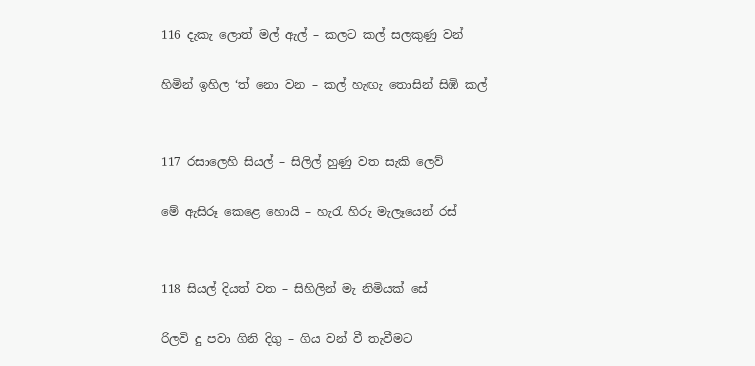116 දැකැ ලොත් මල් ඇල් – කලට කල් සලකුණු වන්

හිමින් ඉහිල ‘ත් නො වන – කල් හැඟැ තොසින් සිඹි කල්


117 රසාලෙහි සියල් – සිලිල් හුණු වත සැකි ලෙව්

මේ ඇසිරූ කෙළෙ හොයි – හැරැ හිරු මැලෑයෙන් රස්


118 සියල් දියත් වත – සිහිලින් මැ නිමියක් සේ

රි‍ලවි දු ප‍වා ගිනි දිගු – ගිය වන් වී තැවීමට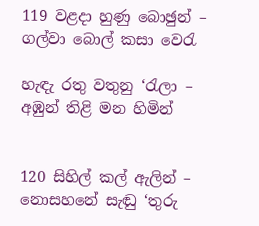119 වළදා හුණු බොඡුන් – ගල්වා බොල් කසා වෙරැ

හැඳැ රතු වතුනු ‘රැලා – අඹුන් තිළි මන හිමින්


120 සිහිල් කල් ඇලින් – නොසහනේ සැඬු ‘තුරු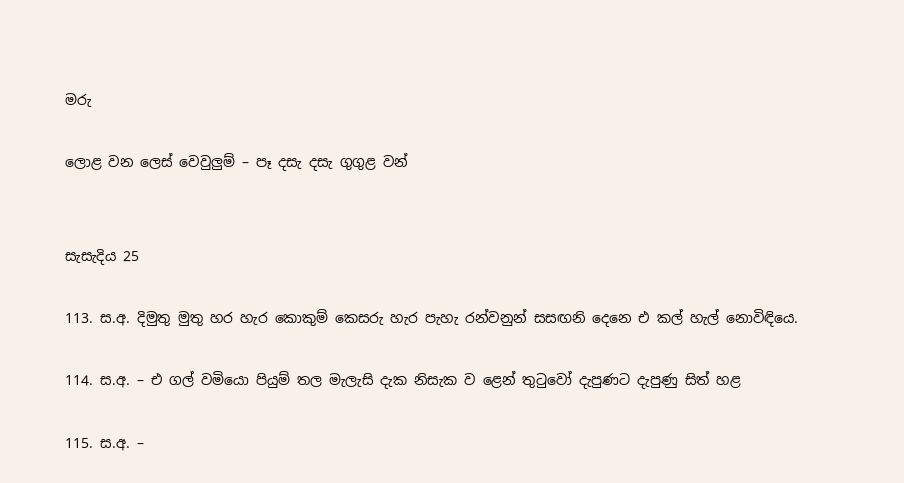මරු

ලොළ වන ලෙස් වෙවුලුම් – පෑ දසැ දසැ ගුගුළ වන්


සැසැදිය 25

113. ස.අ. දිමුතු මුතු හර හැර කොකුම් කෙසරු හැර පැහැ රන්වනුන් සසඟනි දෙනෙ එ කල් හැල් නොවිඳියෙ.

114. ස.අ. – එ ගල් වමියො පියුම් තල මැලැසි දැක නිසැක ව ළෙන් තුටුවෝ දැපුණට දැපුණු සිත් හළ

115. ස.අ. –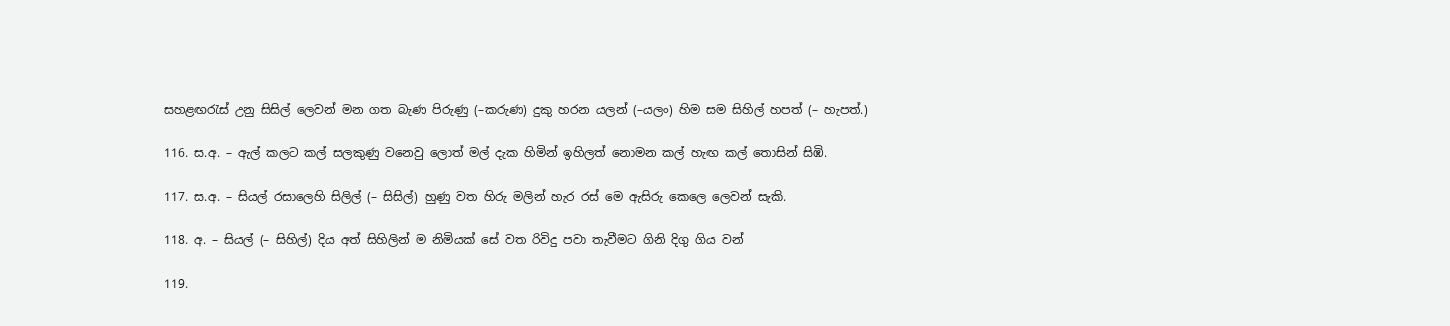සහළඟරැස් උනු සිසිල් ලෙවන් මන ගත බැණ පිරුණු (–කරුණ) දුකු හරන යලන් (–යලං) හිම සම සිහිල් හපත් (– හැපත්.)

116. ස.අ. – ඇල් කලට කල් සලකුණු වනෙවු ලොත් මල් දැක හිමින් ඉහිලත් නොමන කල් හැඟ කල් තොසින් සිඹි.

117. ස.අ. – සියල් රසාලෙහි සිලිල් (– සිසිල්) හුණු වත හිරු මලින් හැර රස් මෙ ඇසිරු කෙලෙ ලෙවන් සැකි.

118. අ. – සියල් (– සිහිල්) දිය අත් සිහිලින් ම නිමියක් සේ වත රිවිදු ප‍වා තැවීමට ගිනි දිගු ගිය වන්

119.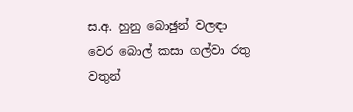ස.අ. හුනු බොඡුන් වලඳා වෙර බොල් කසා ගල්වා රතු වතුන්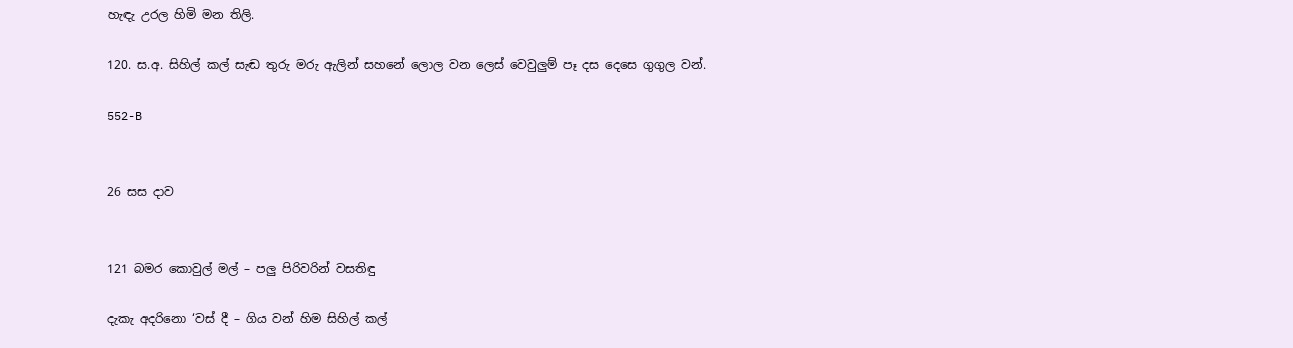හැඳැ උරල හිමි මන තිලි.

120. ස.අ. සිහිල් කල් සැඬ තුරු මරු ඇලින් සහනේ ලොල වන ලෙස් වෙ‍වුලුම් පෑ දස දෙසෙ ගුගුල වන්.

552-B


26 සස දාව


121 බමර කොවුල් මල් – පලු පිරිවරින් වසතිඳු

දැකැ අදරිනො ‘වස් දී – ගිය වන් හිම සිහිල් කල්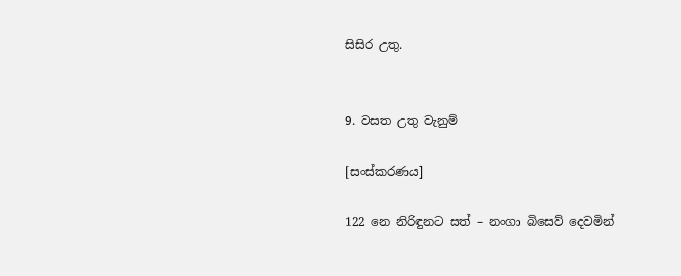සිසිර උතු.


9. වසත උතු වැනුම්

[සංස්කරණය]

122 නෙ නිරිඳුනට සත් – නංගා බිසෙව් දෙවමින්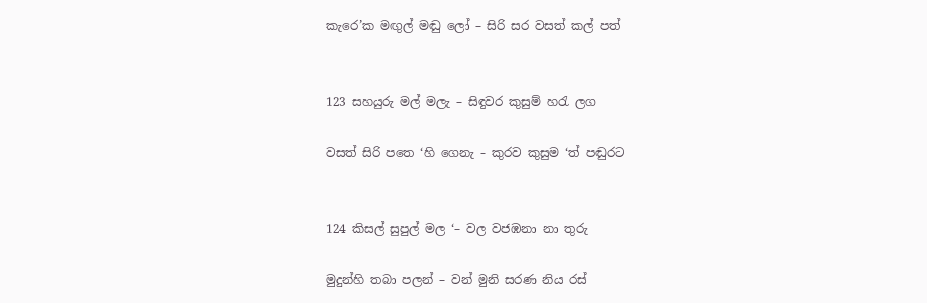කැරෙ’ක මඟුල් මඬු ලෝ – සිරි සර වසත් කල් පත්


123 සහයුරු මල් මලැ – සිඳුවර කුසුම් හරැ ලග

වසත් සිරි පතෙ ‘හි ගෙනැ – කුර‍ව කුසුම ‘ත් පඬුරට


124 කිසල් සුපුල් මල ‘– වල වජඹනා නා තුරු

මුදුන්හි තබා පලන් – වන් මුනි සරණ නිය රස්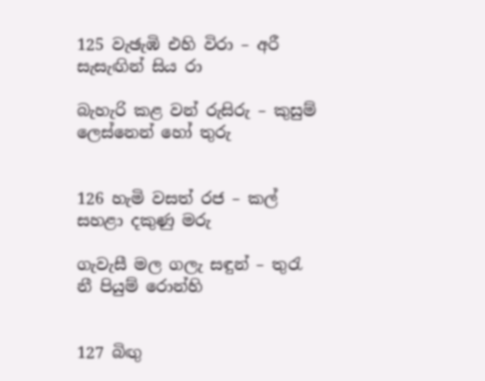125 වැඡැඹි ‍එහි විරා – අරී සැසැඟින් සිය රා

බැහැරි කළ වන් රුසිරු – කුසුම් ලෙස්නෙන් හෝ තුරු


126 හැමි වසත් රජ – කල් සහළා දකුණු මරු

ගැවැසී මල ගලැ සඳුන් – තුරැ නී පියුම් රොන්හි


127 බිඟු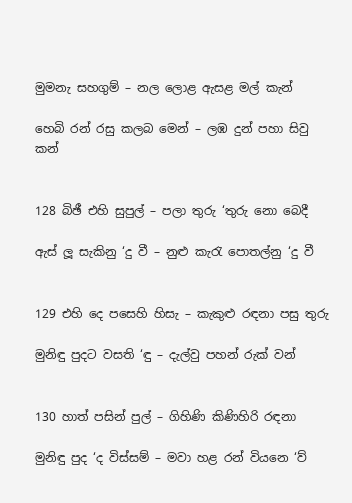මුමනැ සහගුම් – නල ලොළ ඇසළ මල් කැන්

හෙබි රන් රසු කලබ මෙන් – ලඹ දුන් පහා සිවු කන්


128 බිඡී එහි සුපුල් – පලා තුරු ‘තුරු නො බෙදී

ඇස් ලූ සැකිනු ‘දු වී – නුළු කැරැ පොතල්නු ‘දු වී


129 එහි දෙ පසෙහි හිසැ – කැකුළු රඳනා පසු තුරු

මුනිඳු පුදට වසති ‘ඳු – දැල්වු පහන් රුක් වන්


130 හාත් පසින් පුල් – ගිහිණි කිණිහිරි රඳනා

මුනිඳු පුද ‘ද විස්සම් – ම‍වා හළ රන් වියනෙ ‘ව්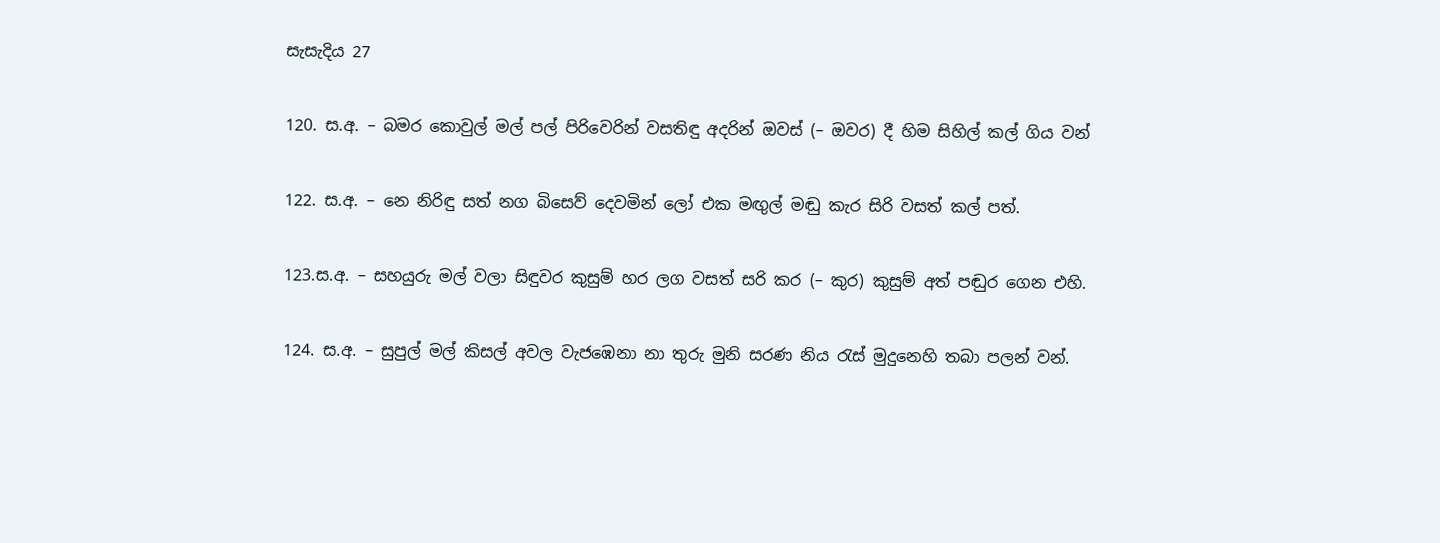සැසැදිය 27

120. ස.අ. – බමර කොවුල් මල් පල් පිරිවෙරින් වසතිඳු අදරින් ඔවස් (– ඔවර) දී හිම සිහිල් කල් ගිය වන්

122. ස.අ. – නෙ නිරිඳු සත් නග බිසෙව් දෙවමින් ලෝ එක මඟුල් මඬු කැර සිරි වසත් කල් පත්.

123.ස.අ. – සහයුරු මල් වලා සිඳුවර කුසුම් හර ලග වසත් සරි කර (– කුර) කුසුම් අත් පඬුර ගෙන එහි.

124. ස.අ. – සුපුල් මල් කිසල් අවල වැජඹෙනා නා තුරු මුනි සරණ නිය රැස් මුදුනෙහි තබා පලන් වන්.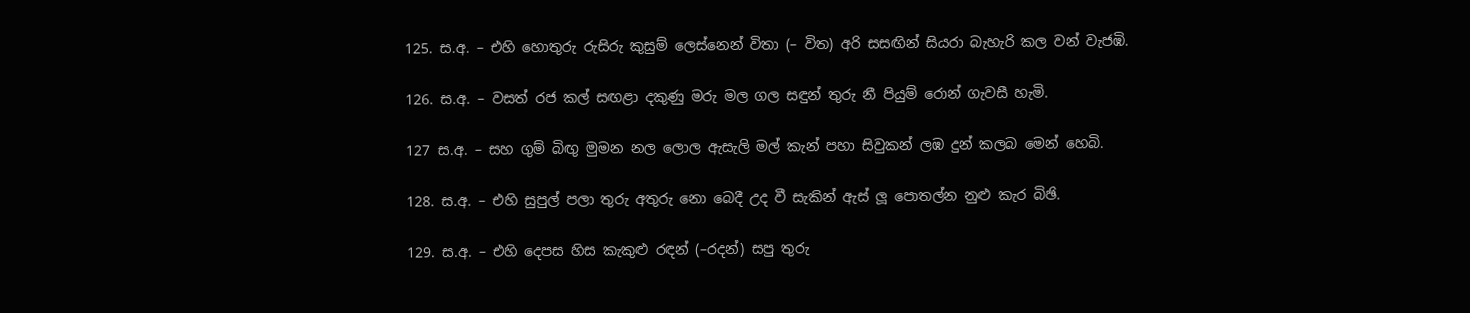125. ස.අ. – එහි හොතුරු රුසිරු කුසුම් ලෙස්නෙන් විතා (– විත) අරි සසඟින් සියරා බැහැරි කල වන් වැජඹි.

126. ස.අ. – වසත් රජ කල් සඟළා දකුණු මරු මල ගල සඳුන් තුරු නී පියුම් රොන් ගැවසී හැමි.

127 ස.අ. – සහ ගුම් බිඟු මුමන නල ලොල ඇසැලි මල් කැන් පහා සිවුකන් ලඹ දුන් කලබ මෙන් හෙබි.

128. ස.අ. – එහි සුපුල් පලා තුරු අතුරු නො බෙදී උද වී සැකින් ඇස් ලූ පොතල්න නුළු කැර බිඡි.

129. ස.අ. – එහි දෙපස හිස කැකුළු රඳන් (–රදන්) සපු තුරු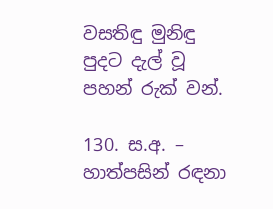වසතිඳු මුනිඳු පුදට දැල් වූ පහන් රුක් වන්.

130. ස.අ. – හාත්පසින් රඳනා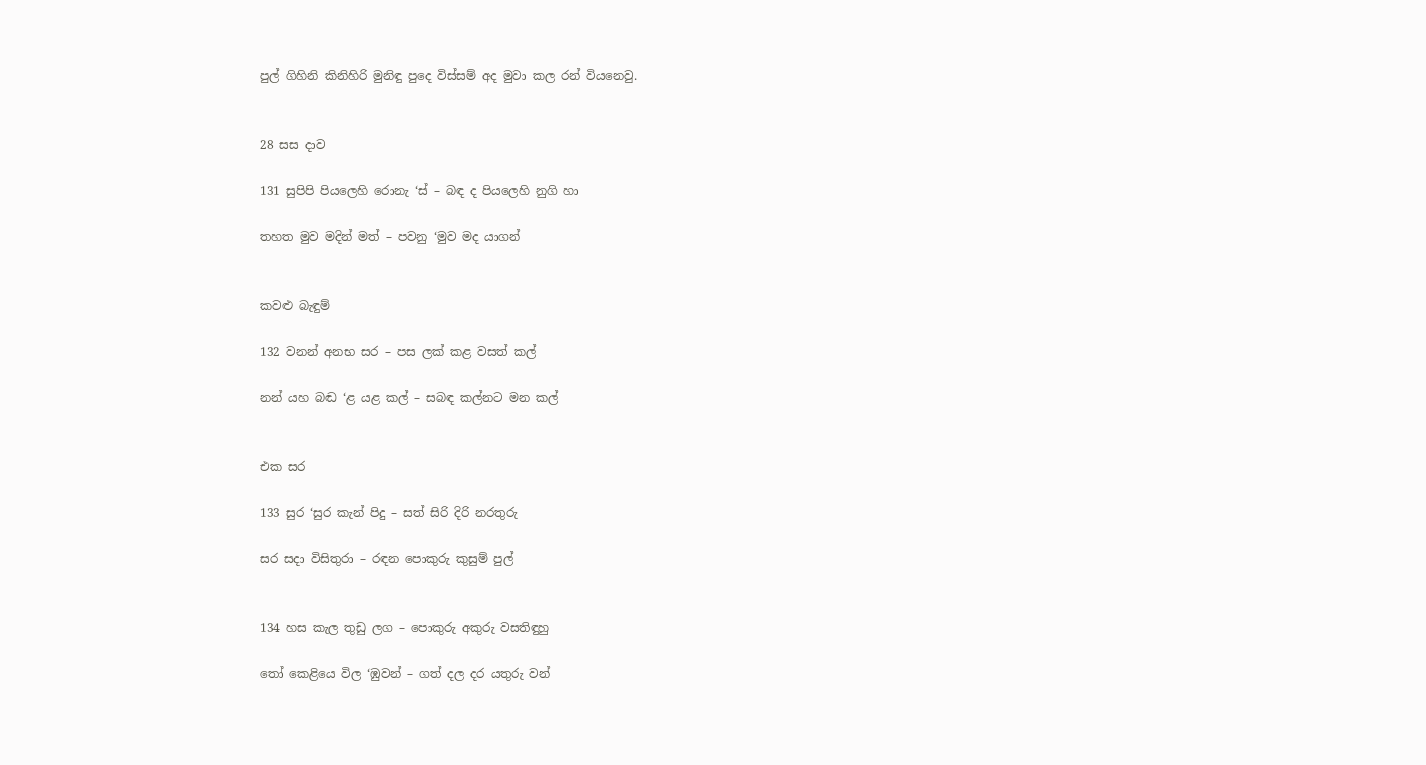පුල් ගිහිනි කිනිහිරි මුනිඳු පුදෙ විස්සම් අද මුවා කල රන් වියනෙවු.


28 සස දාව

131 සුපිපි පියලෙහි රොනැ ‘ස් – බඳ ද පියලෙහි නුගි හා

තහත මුව මදින් මත් – පවනු ‘මුව මද යාගන්


කවළු බැඳුම්

132 වනන් අනභ සර – පස ලක් කළ වසත් කල්

නන් යහ බඬ ‘ළ යළ කල් – සබඳ කල්නට මන කල්


එක සර

133 සුර ‘සුර කැන් පිදු – සත් සිරි දිරි නරතුරු

සර සදා විසිතුරා – රඳන පොකුරු කුසුම් පුල්


134 හස කැල තුඩු ලග – පොකුරු අකුරු වසතිඳුහු

තෝ කෙළියෙ විල ‘ඹුවන් – ගත් දල දර යතුරු වන්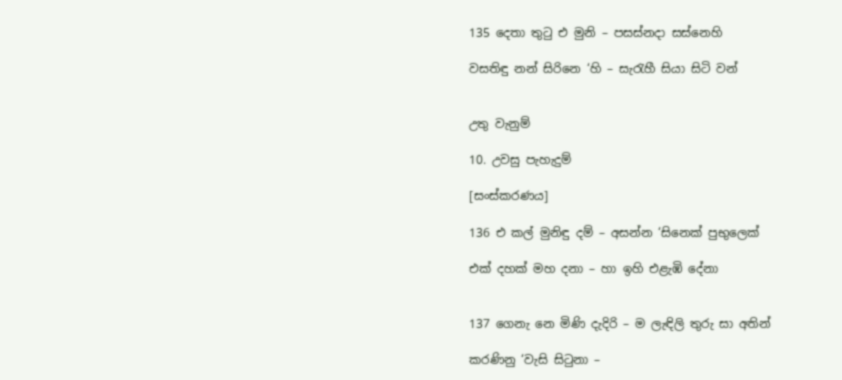135 දෙතා තුටු එ මුනි – පසස්නදා සස්නෙහි

වසතිඳු නන් සිරිනෙ ‘හි – සැරැහී සියා සිටි වන්


උතු වැනුම්

10. උවසු පැහැදුම්

[සංස්කරණය]

136 එ කල් මුනිඳු දම් – අසන්න ‘සිනෙක් පුභුලෙක්

එක් දහක් මහ දනා – හා ඉහි එළැඹි දේනා


137 ගෙනැ නෙ මිණි දැදිරි – ම ලැඳිලි තුරු සා අතින්

කරණිනු ‘වැසි සිටුනා –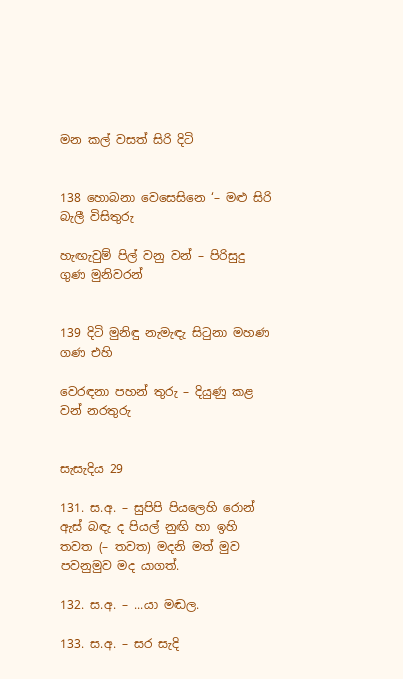මන කල් වසත් සිරි දිටි


138 හොබනා වෙසෙසිනෙ ‘– මළු සිරි බැලී විසිතුරු

හැඟැවුම් පිල් වනු වන් – පිරිසුදු ගුණ මුනිවරන්


139 දිටි මුනිඳු නැමැඳැ සිටුනා මහණ ගණ එහි

වෙරඳනා පහන් තුරු – දියුණු කළ වන් නරතුරු


සැසැදිය 29

131. ස.අ. – සුපිපි පියලෙහි රොන් ඇස් බඳැ ද පියල් නුඟි හා ඉහි තවත (– තවත) මදනි මත් මුව පවනුමුව මද යාගත්.

132. ස.අ. – ...යා මඬල.

133. ස.අ. – සර සැදි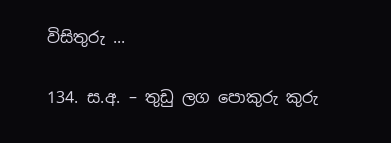විසිතුරු ...

134. ස.අ. – තුඩු ලග පොකුරු කුරු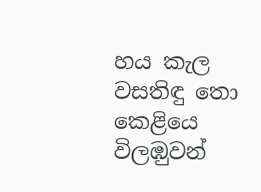හය කැල වසතිඳු තො කෙළියෙ විලඹ‍ුවන්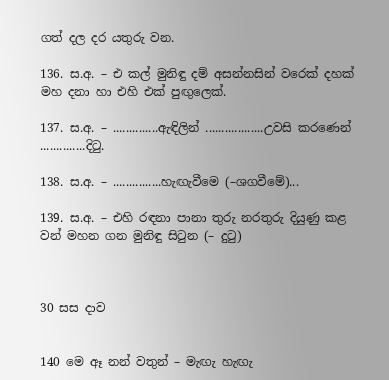ගත් දල දර යතුරු වන.

136. ස.අ. – එ කල් මුනිඳු දම් අසන්නසින් වරෙක් දහක් මහ දනා හා එහි එක් පුඟුලෙක්.

137. ස.අ. – ..............ඇඳිලින් ..................උවසි කරණෙන් ..............දිටු.

138. ස.අ. – ...............හැඟැවීමෙ (–ශගවීමේ)...

139. ස.අ. – එහි රඳනා පානා තුරු නරතුරු දියුණු කළ වන් මහන ගන මුනිඳු සිටුන (– දුටු)



30 සස දාව


140 මෙ ඈ නන් වතුන් – මැඟැ හැඟැ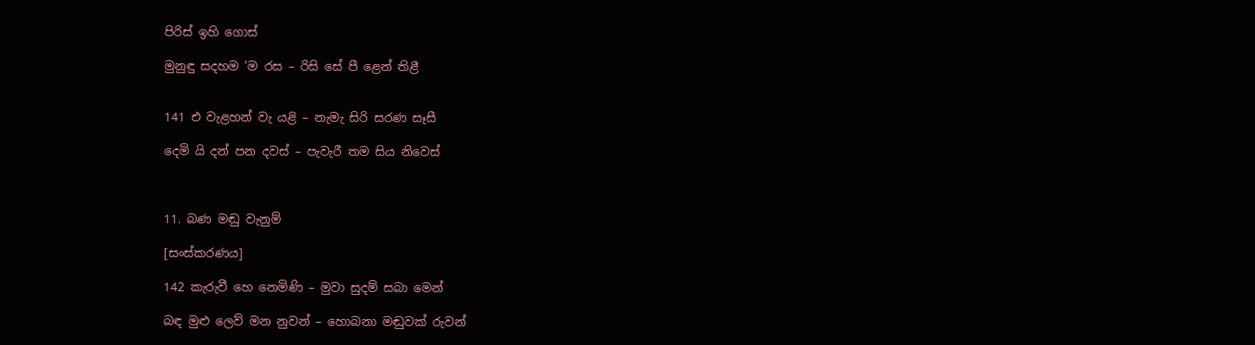පිරිස් ඉහි ගොස්

මුනුඳු සදහම ‘ම රස – රිසි සේ පී ළෙන් තිළී


141 එ වැළහන් වැ යළි – නැමැ සිරි සරණ සෑසී

දෙමි යි දන් පන දවස් – පැවැරී තම සිය නිවෙස්



11. බණ මඬු වැනුම්

[සංස්කරණය]

142 කැරුවී හෙ නෙමිණි – මුවා සුදම් සබා මෙන්

බඳ මුළු ලෙව් මන නුවන් – හොබනා මඬුවක් රුවන්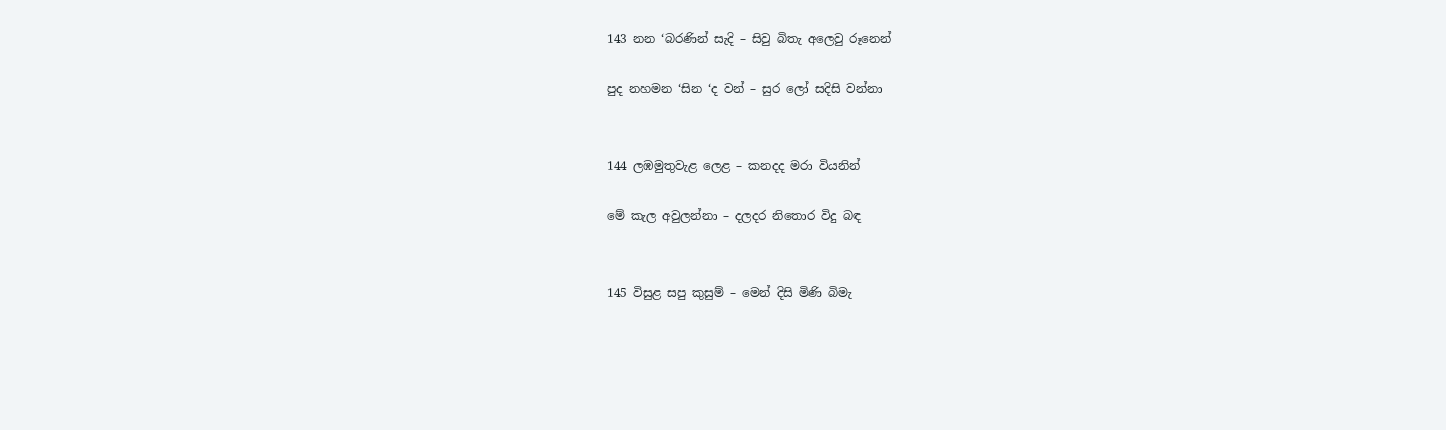143 නන ‘බරණින් සැදි – සිවු බිතැ අලෙවු රූනෙන්

පුද නහමන ‘සින ‘ද වන් – සුර ‍ලෝ සදිසි වන්නා


144 ලඹමුතුවැළ ලෙළ – කනදද ම‍රා වියනින්

මේ කැල අවුලන්නා – දලදර නිතොර විදු බඳ


145 විසුළ සපු කුසුම් – මෙන් දිසි මිණි බිමැ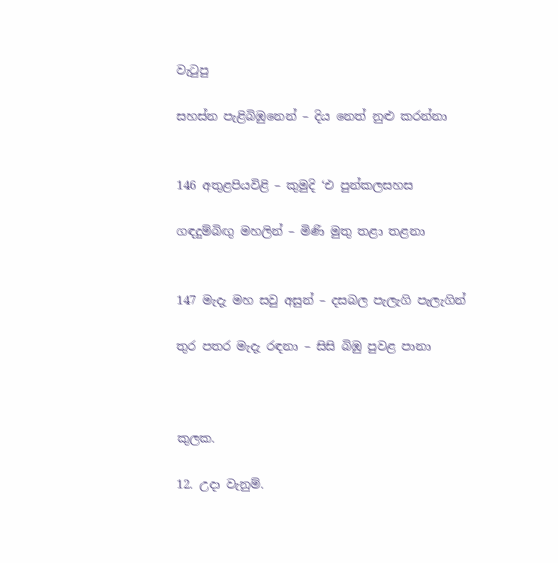වැටුපු

සහස්න පැළිබිඹුනෙන් – දිය නෙත් නුළු කරන්නා


146 අතුළපියවිළි – කුමුදි ‘එ පුන්කලසහස

ගඳදුම්බිඟු මහලින් – මිණි මුතු තළා තළනා


147 මැදැ මහ සවු අසුන් – දසබල පැලැගි පැලැගින්

තුර පතර මැදැ රඳනා – සිසි බිඹු පුවළ පානා



කුලක.

12. උදා වැනුම්.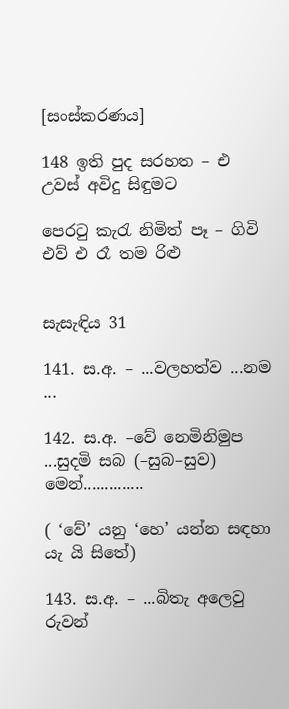[සංස්කරණය]

148 ඉති පුද සරහත – එ උවස් අවිදු සිඳුමට

පෙරටු කැරැ නිමිත් පෑ – ගිවි එව් එ රෑ තම රිළු


සැසැඳිය 31

141. ස.අ. – ...වලහත්ව ...නම ...

142. ස.අ. –වේ නෙමිනිමුප ...සුදමි සබ (–සුබ–සුව) මෙන්..............

( ‘වේ’ යනු ‘හෙ’ යන්න සඳහා යැ යි සිතේ)

143. ස.අ. – ...බිතැ අලෙවු රුවන්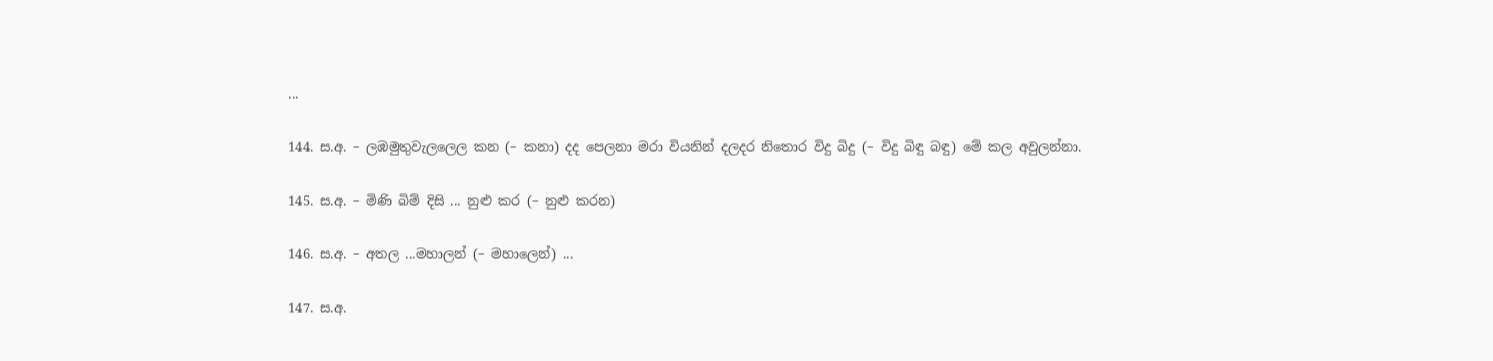...

144. ස.අ. – ලඹමුතුවැලලෙල කන (– කනා) දද පෙලනා මරා වියනින් දලදර නිතොර විදු බිදු (– විදු බිඳු බඳු) මේ කල අවුලන්නා.

145. ස.අ. – මිණි බිම් දිසි ... නුළු කර (– නුළු කරන)

146. ස.අ. – අතල ...මහාලන් (– මහාලෙන්) ...

147. ස.අ.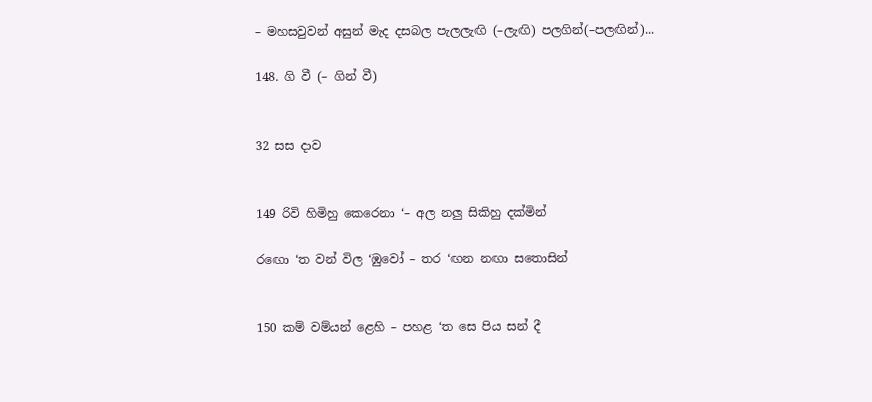– මහසවුවන් අසුන් මැද දසබල පැලලැඟි (–ලැඟි) පලගින්(–පලඟින්)...

148. ගි වී (– ගින් වී)


32 සස දාව


149 රිවි හිමිහු කෙරෙනා ‘– අල නලු සිකිහු දක්මින්

ර‍ඟො ‘ත වන් විල ‘ඹුවෝ – තර ‘ඟන නඟා සතොසින්


150 කම් වම්යන් ළෙහි – පහළ ‘ත සෙ පිය සන් දී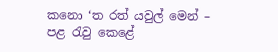කනො ‘ත රත් යවුල් මෙන් – පළ රැවු කෙළේ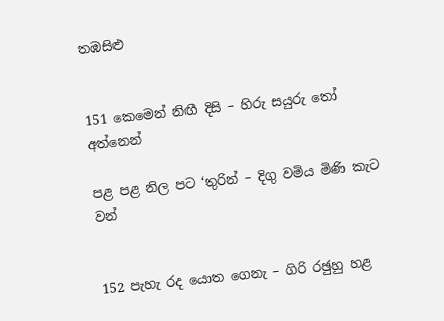තඹසිළු


151 කෙමෙන් නිඟී දිසි – හිරු සයුරු තෝ අත්නෙන්

පළ පළ නිල පට ‘තුරින් – දිගු වමිය මිණි කැට වන්


152 පැහැ රද යොත ගෙනැ – ගිරි රඡුහු හළ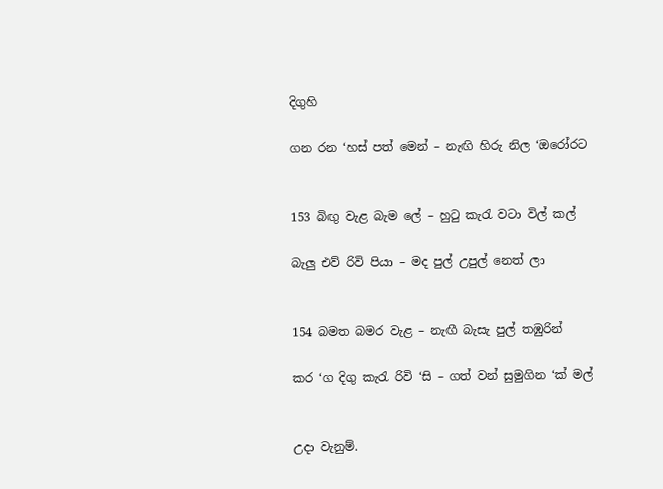දිගුහි

ගන රන ‘හස් පත් මෙන් – නැඟි හිරු නිල ‘ඔරෝරට


153 බිඟු වැළ බැම ලේ – හුටු කැරැ වටා විල් කල්

බැලු එව් රිවි පියා – මද පුල් උපුල් නෙත් ලා


154 බමත බමර වැළ – නැඟී බැසැ පුල් තඹුරින්

කර ‘ග දිගු කැරැ රිවි ‘සි – ගත් වන් සුමුගින ‘ක් මල්


උදා වැනුම්.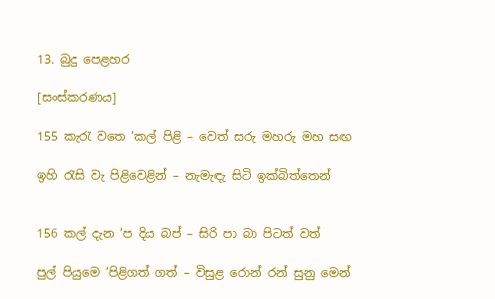13. බුදු පෙළහර

[සංස්කරණය]

155 කැරැ වතෙ ‘කල් පිළි – වෙත් සරු මහරු මහ සඟ

ඉහි රැසි වැ පිළිවෙළින් – නැමැඳැ සිටි ඉක්බිත්තෙන්


156 කල් දැන ‘ප දිය බප් – සිරි පා බා පිටත් වත්

පුල් පියුමෙ ‘පිළිගත් ගත් – විසුළ රොන් රන් සුනු මෙන්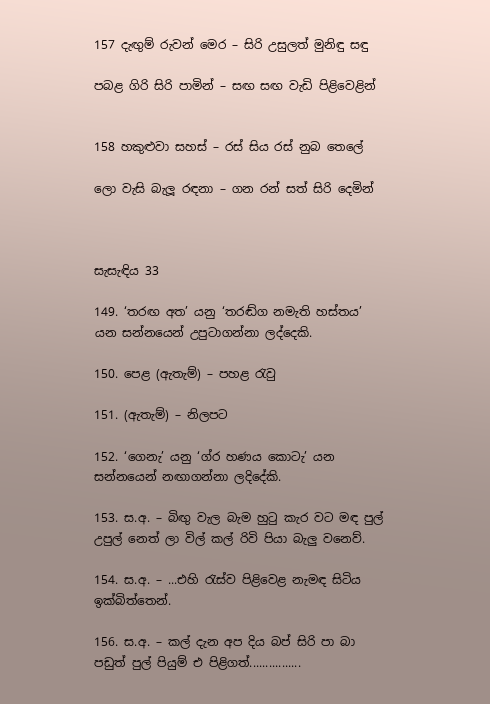157 දැඟුම් රු‍වන් මෙර – සිරි උසු‍ලත් මුනිඳු සඳු

පබළ ගිරි සිරි පාමින් – සඟ සඟ වැඩි පිළිවෙළින්


158 හකුළුවා සහස් – රස් සිය රස් නුබ තෙලේ

ලො වැසි බැලූ රඳනා – ගන රන් සත් සිරි දෙමින්



සැසැඳිය 33

149. ‘තරඟ අත’ යනු ‘තරඬ්ග නමැති හස්තය’ යන සන්නයෙන් උපුටාගන්නා ලද්දෙකි.

150. පෙළ (ඇතැම්) – පහළ රැවු

151. (ඇතැම්) – නිලපට

152. ‘ගෙනැ’ යනු ‘ග්ර හණය කොටැ’ යන සන්නයෙන් නඟාගන්නා ලදිදේකි.

153. ස.අ. – බිඟු වැල බැම හුටු කැර වට මඳ පුල් උපුල් නෙත් ලා විල් කල් රි‍වි පියා බැලු වනෙව්.

154. ස.අ. – ...එහි රැස්ව පිළිවෙළ නැමඳ සිටිය ඉක්බිත්තෙන්.

156. ස.අ. – කල් දැන අප දිය බප් සිරි පා බා පඩුත් පුල් පියුම් එ පිළිගත්................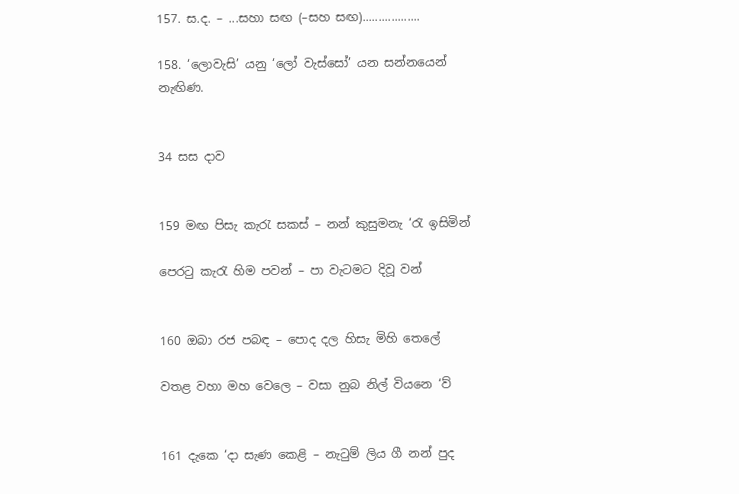157. ස.ද. – ...සහා සඟ (–සහ සඟ)..................

158. ‘ලොවැසි’ යනු ‘ලෝ වැස්සෝ’ යන සන්නයෙන් නැඟිණ.


34 සස දාව


159 මඟ පිසැ කැරැ සකස් – නන් කුසුමනැ ‘රැ ඉසිමින්

පෙරටු කැරැ හිම පවන් – පා වැටමට දිවූ වන්


160 ඔබා රජ පබඳ – පොද දල හිසැ මිහි තෙලේ

වතළ වහා මහ වෙලෙ – වසා නුබ නිල් වියනෙ ‘ව්


161 දැකෙ ‘දා සැණ කෙළි – නැටුම් ලිය ගී නන් පුද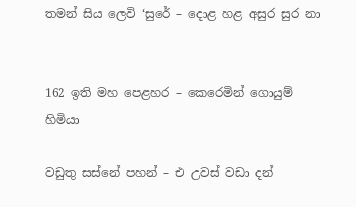තමන් සිය ලෙවි ‘සුරේ – දොළ හළ අසුර සුර නා


162 ඉති මහ පෙළහර – කෙරෙමින් ගොයුම් හිමියා

වඩුතු සස්නේ පහන් – එ උවස් වඩා දන්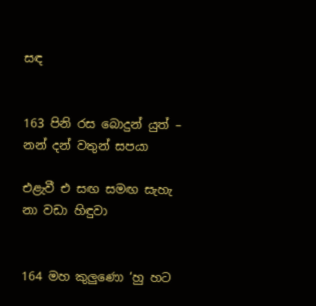සඳ


163 පිනි රස බොදුන් යුත් – නන් දන් වතුන් සපයා

එළැවී එ සඟ සමඟ සැහැ නා වඩා හිඳුවා


164 මහ කුලුණො ‘හු හට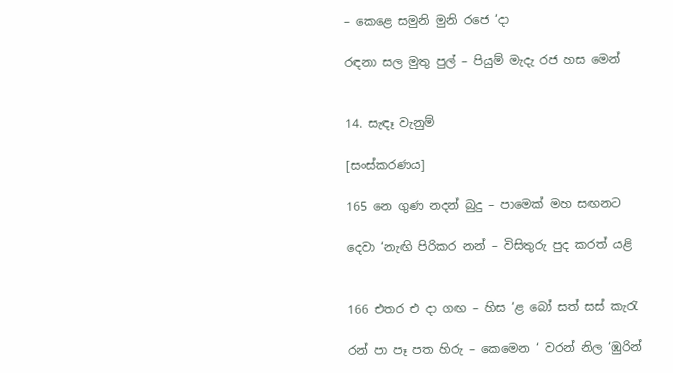– කෙළෙ සමුනි මුනි රජෙ ‘දා

රඳනා සල මුතු පුල් – පියුම් මැදැ රජ හස මෙන්


14. සැඳෑ වැනුම්

[සංස්කරණය]

165 නෙ ගුණ නදන් බුදු – පාමෙක් මහ සඟනට

දෙ‍වා ‘නැඟි පිරිකර නන් – විසිතුරු පුද කරත් යළි


166 එතර එ දා ගඟ – හිස ‘ළ බෝ සත් සස් කැරැ

රන් පා පෑ පත හිරු – කෙමෙන ‘ වරන් නිල ‘ඹුරින්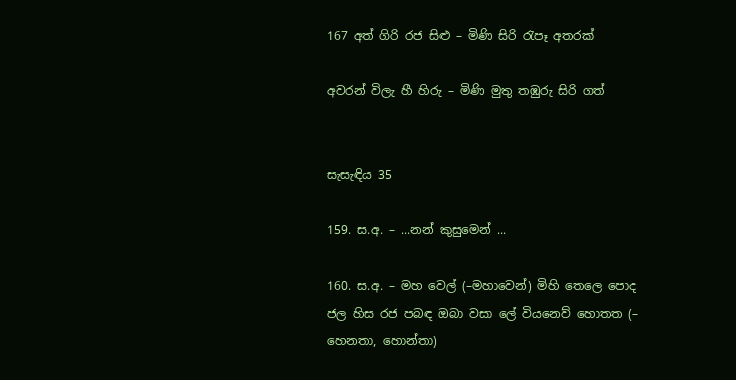167 අත් ගිරි රජ සිළු – මිණි සිරි රැපෑ අතරක්

අවරන් විලැ හී හිරු – මිණි මුතු තඹුරු සිරි ගත්


සැසැඳිය 35

159. ස.අ. – ...නන් කුසුමෙන් ...

160. ස.අ. – මහ වෙල් (–මහාවෙන්) මිහි තෙලෙ පොද ජල හිස රජ පබඳ ඔබා වසා ලේ වියනෙව් හොතත (– හෙනතා, හොන්තා)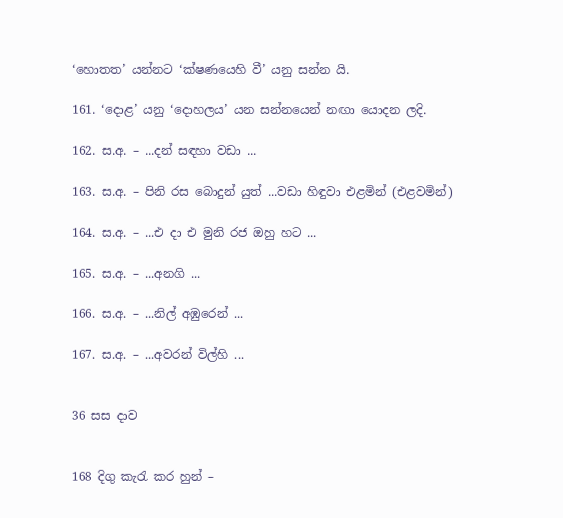‘හොතත’ යන්නට ‘ක්ෂණයෙහි වී’ යනු සන්න යි.

161. ‘දොළ’ යනු ‘දොහලය’ යන සන්නයෙන් නඟා යොදන ලදි.

162. ස.අ. – ...දන් සඳහා වඩා ...

163. ස.අ. – පිනි රස බොදුන් යුත් ...වඩා හිඳුවා එළමින් (එළවමින්)

164. ස.අ. – ...එ දා එ මුනි රජ ඔහු හට ...

165. ස.අ. – ...අනගි ...

166. ස.අ. – ...නිල් අඹුරෙන් ...

167. ස.අ. – ...අවරන් විල්හි ...


36 සස දාව


168 දිගු කැරැ කර හුන් –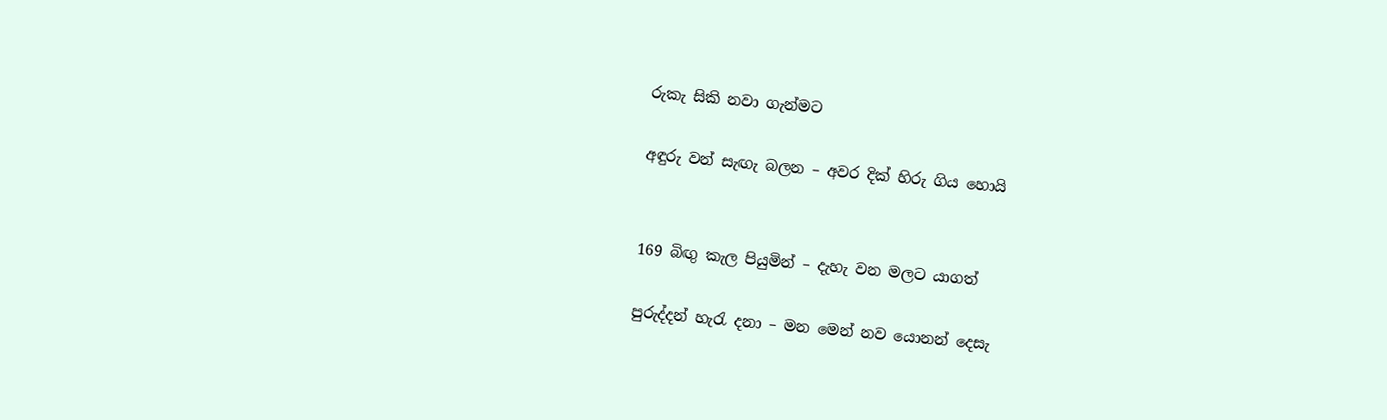රුකැ සිකි නවා ගැන්මට

අඳුරු වන් සැඟැ බලන – අවර දික් හිරු ගිය හොයි


169 බිඟු කැල පියුමින් – දැහැ වන මලට යාගත්

පුරුද්දන් හැරැ දනා – මන මෙන් නව යොනන් දෙසැ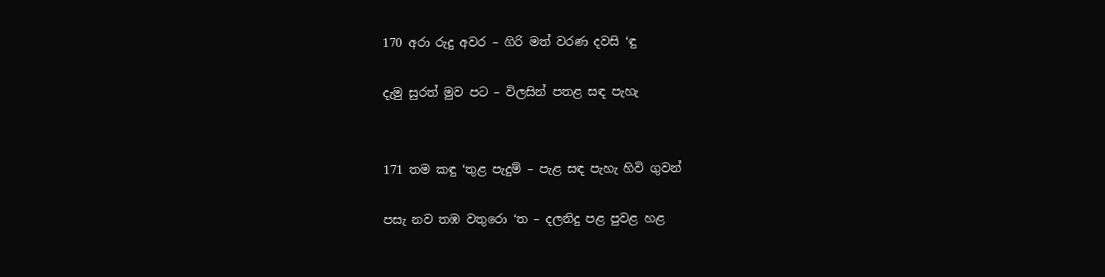170 අරා රුදු අවර – ගිරි මත් වරණ දවසි ‘ඳු

දැමු සුරත් මුව පට – විලසින් පතළ සඳ පැහැ


171 තම කඳු ‘තුළ පැදුම් – පැළ සඳ පැහැ හිවි ගුවන්

පසැ නව තඹ වතුරො ‘ත – දලනිදු පළ පුවළ හළ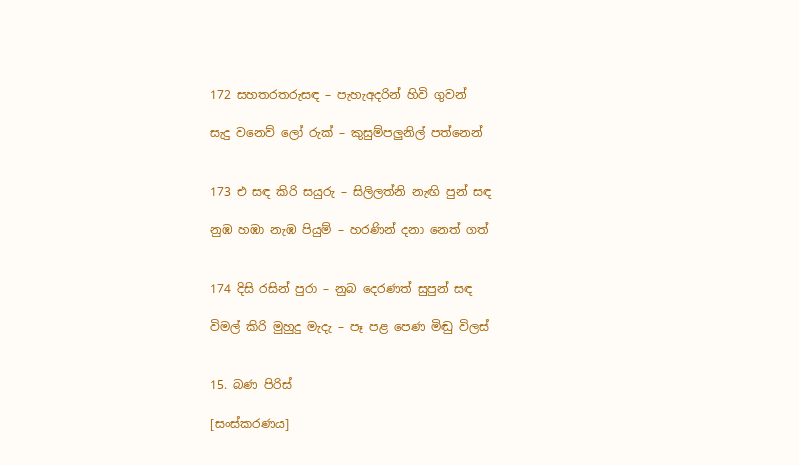172 සහතරතරුසඳ – පැහැඅදරින් හිවි ගුවන්

සැදු වනෙව් ලෝ රුක් – කුසුම්පලුනිල් පත්නෙන්


173 එ සඳ කිරි සයුරු – සිලිලත්නි නැඟි පුන් සඳ

නුඹ හඹා නැඹ පියුම් – හරණින් දනා නෙත් ගත්


174 දිසි රසින් පුරා – නුබ දෙරණත් සුපුන් සඳ

විමල් කිරි මුහුදු මැදැ – පෑ පළ පෙණ මිඬු විලස්


15. බණ පිරිස්

[සංස්කරණය]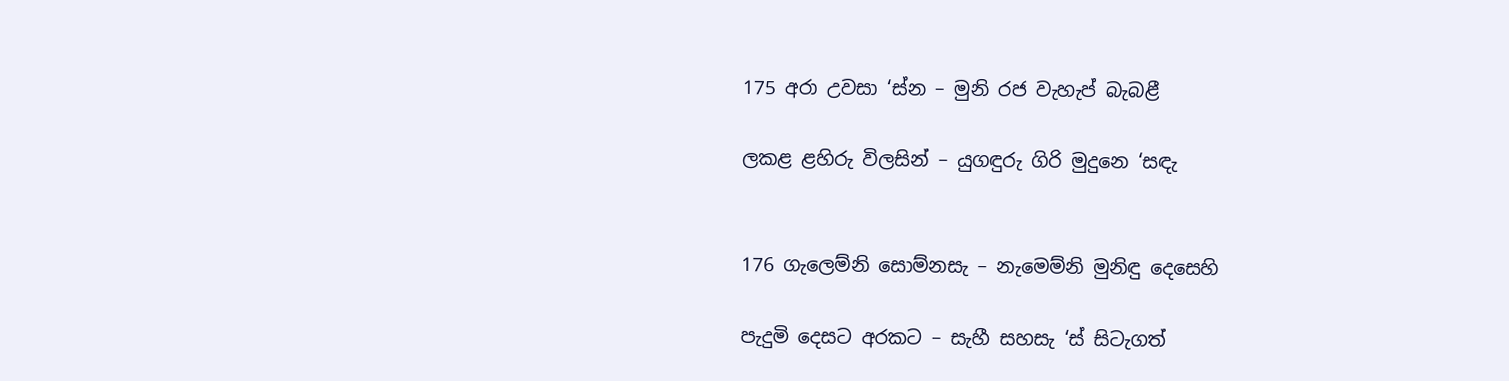175 අරා උවසා ‘ස්න – මුනි රජ වැහැප් බැබළී

ලකළ ළහිරු විලසින් – යුගඳුරු ගිරි මුදුනෙ ‘සඳැ


176 ගැලෙම්නි සොම්නසැ – නැමෙ‍ම්නි මුනිඳු දෙසෙහි

පැදුමි දෙසට අරකට – සැහී සහසැ ‘ස් සිටැගත්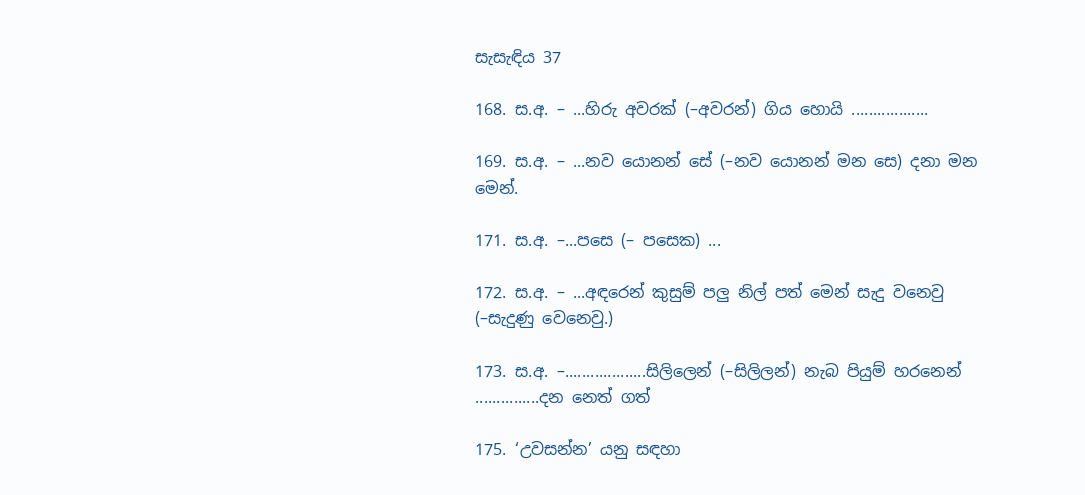සැසැඳිය 37

168. ස.අ. – ...හිරු අවරක් (–අ‍වරන්) ගිය හොයි ..................

169. ස.අ. – ...නව යොනන් සේ (–නව යොනන් මන සෙ) දනා මන මෙන්.

171. ස.අ. –...පසෙ (– පසෙක) ...

172. ස.අ. – ...අඳරෙන් කුසුම් පලු නිල් පත් මෙන් සැදු වනෙවු (–සැදුණු වෙනෙවු.)

173. ස.අ. –...................සිලිලෙන් (–සිලිලන්) නැබ පියුම් හරනෙන් ...............දන නෙත් ගත්

175. ‘උවසන්න’ යනු සඳහා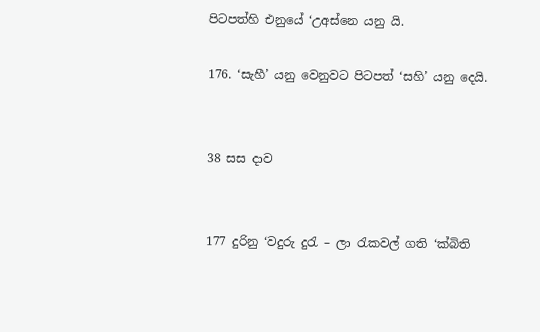පිටපත්හි එනුයේ ‘උඅස්නෙ යනු යි.

176. ‘සැහී’ යනු වෙනුවට පිටපත් ‘සහි’ යනු දෙයි.


38 සස දාව


177 දුරිනු ‘වදුරු දුරැ – ලා රැකවල් ගති ‘ක්බිති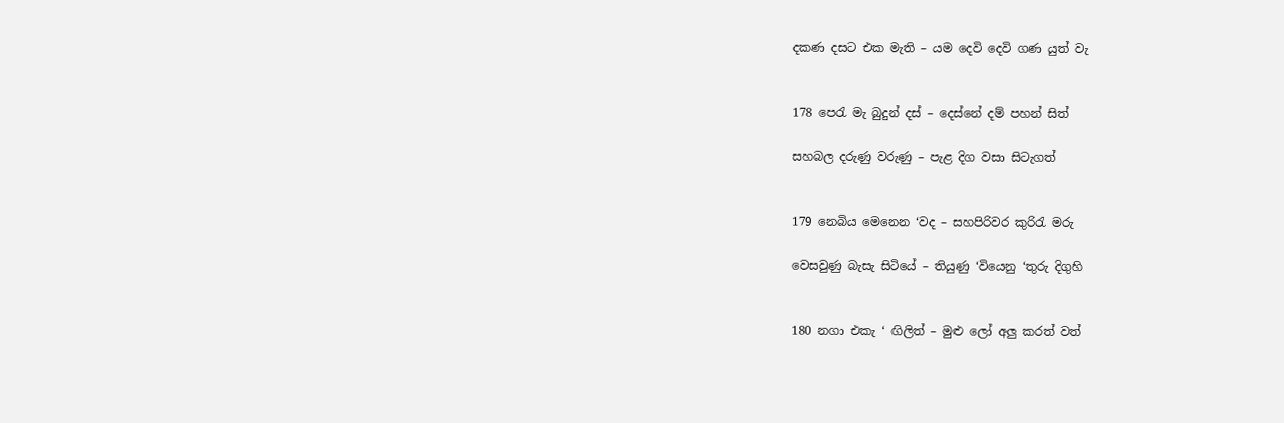දකණ දසට එක මැති – යම දෙවි දෙවි ගණ යුත් වැ


178 පෙරැ මැ බුදුන් දස් – දෙස්නේ දම් පහන් සිත්

සහබල දරුණු වරුණු – පැළ දිග වසා සිටැගත්


179 නෙබිය මෙනෙන ‘වද – සහපිරිවර කුරිරැ මරු

වෙසවුණු බැසැ සිටියේ – තියුණු ‘වියෙනු ‘තුරු දිගුහි


180 නගා එකැ ‘ ඟිලිත් – මුළු ලෝ අලු කරත් වත්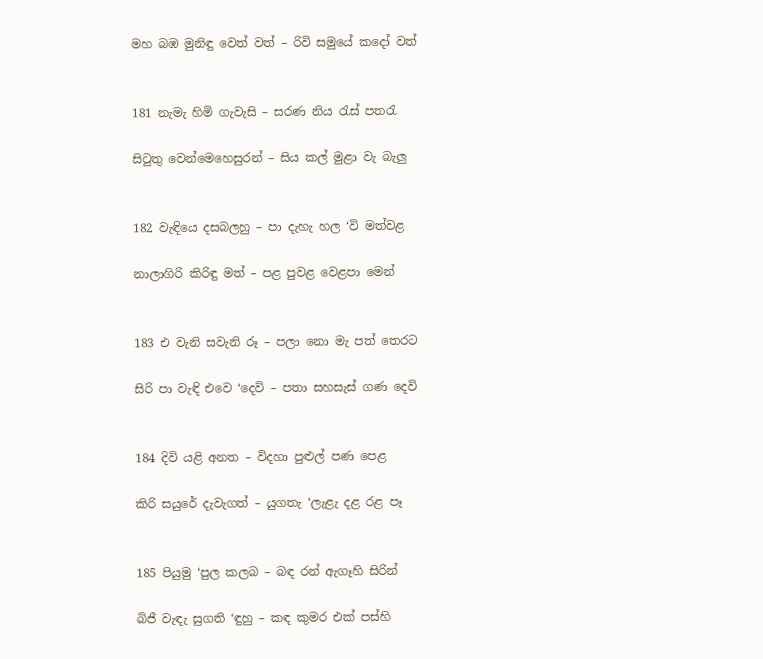මහ බඹ මුනිඳු වෙත් වත් – රිවි සමුයේ කදෝ වත්


181 නැමැ හිමි ගැවැසි – සරණ නිය රැස් පතරැ

සිටුතු වෙන්මෙහෙසුරන් – සිය කල් මුළා වැ බැලු


182 වැඳියෙ දසබලහු – පා දැහැ හල ‘වි මත්වළ

නාලාගිරි කිරිඳු මත් – පළ පුවළ වෙළපා මෙන්


183 එ වැනි සවැනි රූ – පලා නො මැ පත් තෙරට

සිරි පා වැඳි එවෙ ‘දෙවි – පතා සහසැස් ගණ දෙවි


184 දිවි යළි අනත – විදහා පුළුල් පණ පෙළ

කිරි සයුරේ දැවැගත් – යුගතැ ‘ලැළැ දළ රළ පෑ


185 පියුමු ‘පුල කලබ – බඳ රන් ඇගෑහි සිරින්

බිජී වැඳැ සුගති ‘ඳුහු – කඳ කුමර එක් පස්හි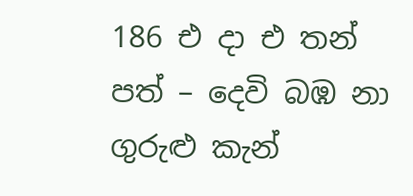186 එ දා එ තන් පත් – දෙවි බඹ නා ගුරුළු කැන්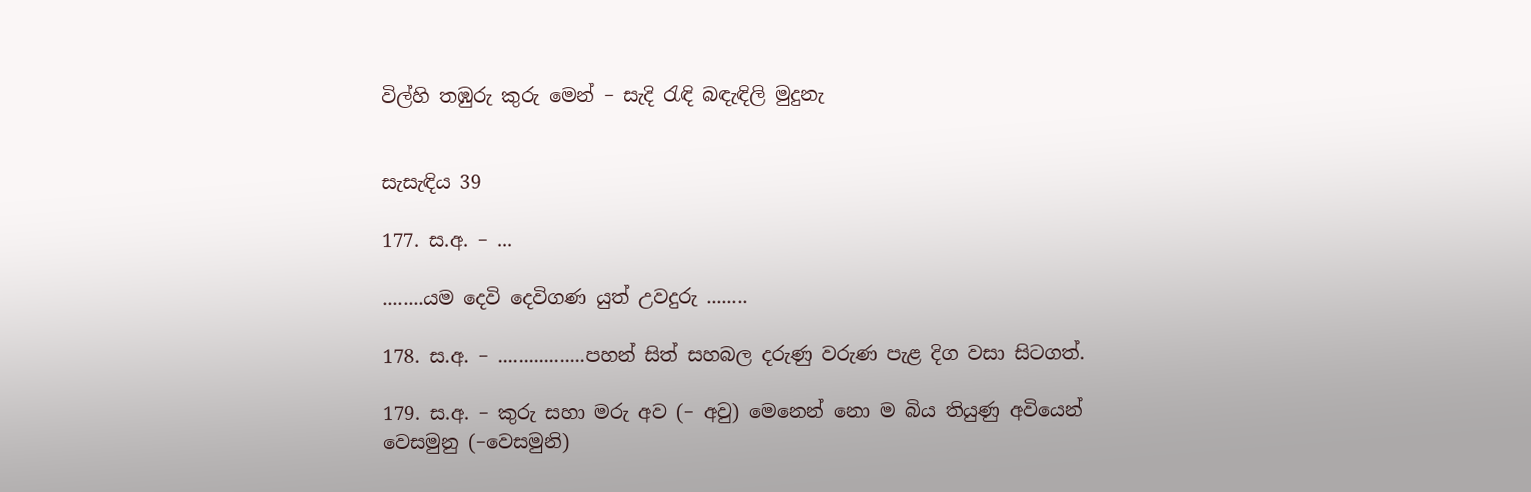විල්හි තඹුරු කුරු මෙන් – සැදි රැඳි බඳැඳිලි මුදුනැ


සැසැඳිය 39

177. ස.අ. – ...

........යම දෙවි දෙවිගණ යුත් උවදුරු ........

178. ස.අ. – .................පහන් සිත් සහබල දරුණු වරුණ පැළ දිග වසා සිටගත්.

179. ස.අ. – කුරු සහා මරු අව (– අවු) මෙනෙන් නො ම බිය තියුණු අවියෙන් වෙසමුනු (–වෙසමුනි)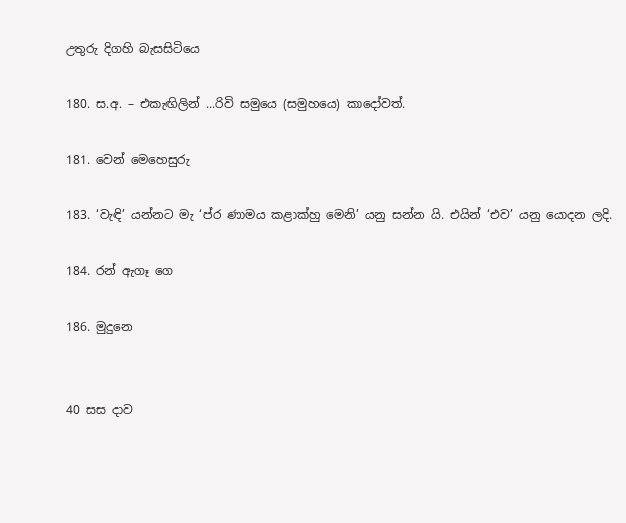උතුරු දිගහි බැසසිටියෙ

180. ස.අ. – එකැඟිලින් ...රිවි සමුයෙ (සමුහයෙ) කාදෝවත්.

181. වෙන් මෙහෙසුරු

183. ‘වැඳි’ යන්නට මැ ‘ප්ර ණාමය කළාක්හු මෙනි’ යනු සන්න යි. එයින් ‘එව’ යනු යොදන ලදි.

184. රන් ඇගෑ ගෙ

186. මුදුනෙ


40 සස දාව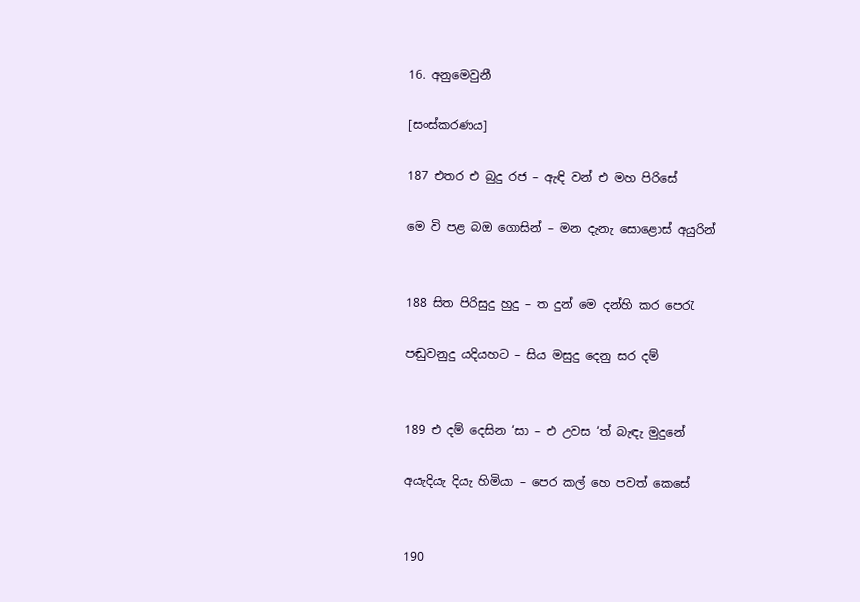16. අනුමෙවුනී

[සංස්කරණය]

187 එතර එ බුදු රජ – ඇඳි වන් එ මහ පිරිසේ

මෙ වි පළ බඔ ගොසින් – මන දැනැ සොළොස් අයුරින්


188 සිත පිරිසුදු හුදු – ත දුන් මෙ දන්හි කර පෙරැ

පඬුවනුදු යදියහට – සිය මසුදු දෙනු සර දම්


189 එ දම් දෙසින ‘සා – එ උවස ‘ත් බැඳැ මුදුනේ

අයැදියැ දියැ හිමියා – පෙර කල් හෙ පවත් කෙසේ


190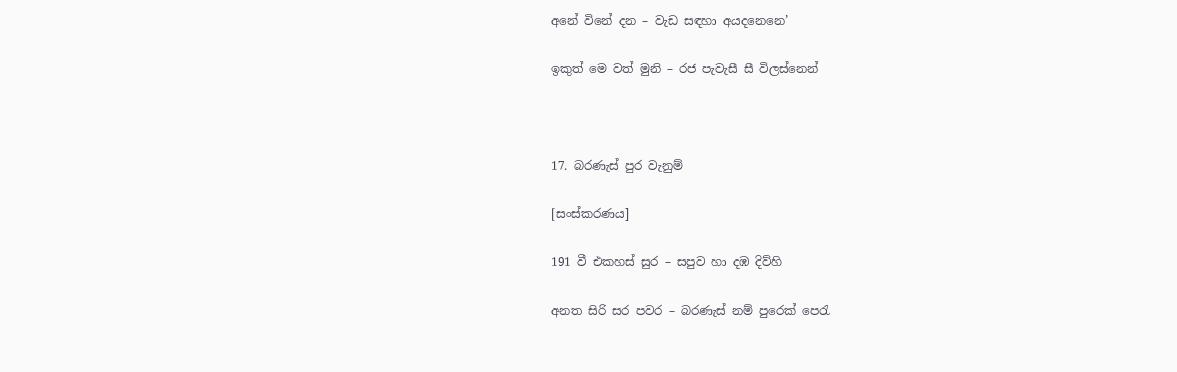අනේ විනේ දන – වැඩ සඳහා අයදනෙනෙ’

ඉකුත් මෙ වත් මුනි – රජ පැවැසී සී විලස්නෙන්



17. බරණැස් පුර වැනුම්

[සංස්කරණය]

191 වී එකහස් සුර – සපුව හා දඹ දිව්හි

අනත සිරි සර පවර – බරණැස් නම් පුරෙක් පෙරැ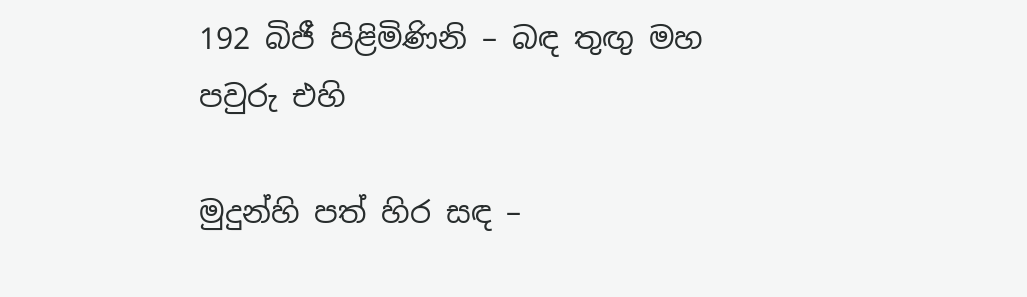192 බිජී පිළිමිණිනි – බඳ තුඟු මහ පවුරු එහි

මුදුන්හි පත් හිර සඳ –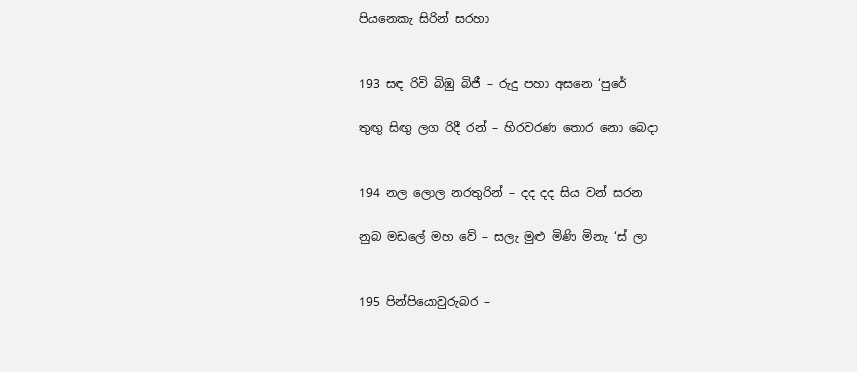පියනෙකැ සිරින් සරහා


193 සඳ රිවි බිඹු බිජී – රුදු පහා අසනෙ ‘පුරේ

තුඟු සිඟු ලග රිදී රන් – හිරවරණ තොර නො බෙදා


194 නල ලොල නරතුරින් – දද දද සිය වන් සරන

නුබ මඩලේ මහ වේ – සලැ මුළු මිණි මිනැ ‘ස් ලා


195 පින්පියොවුරුබර –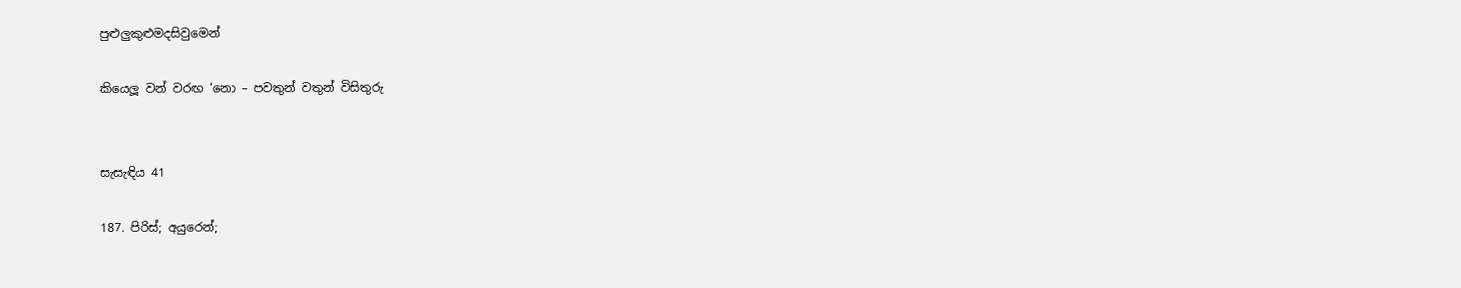පුළුලුකුළුමදසිවුමෙන්

කියෙලූ වන් වරඟ ‘නො – පවතුන් වතුන් විසිතුරු


සැසැඳිය 41

187. පිරිස්; අයුරෙන්;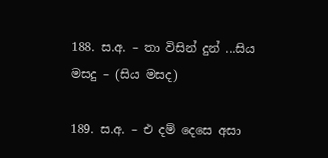188. ස.අ. – තා විසින් දුන් ...සිය මසදු – (සිය මසද)

189. ස.අ. – එ දම් දෙසෙ අසා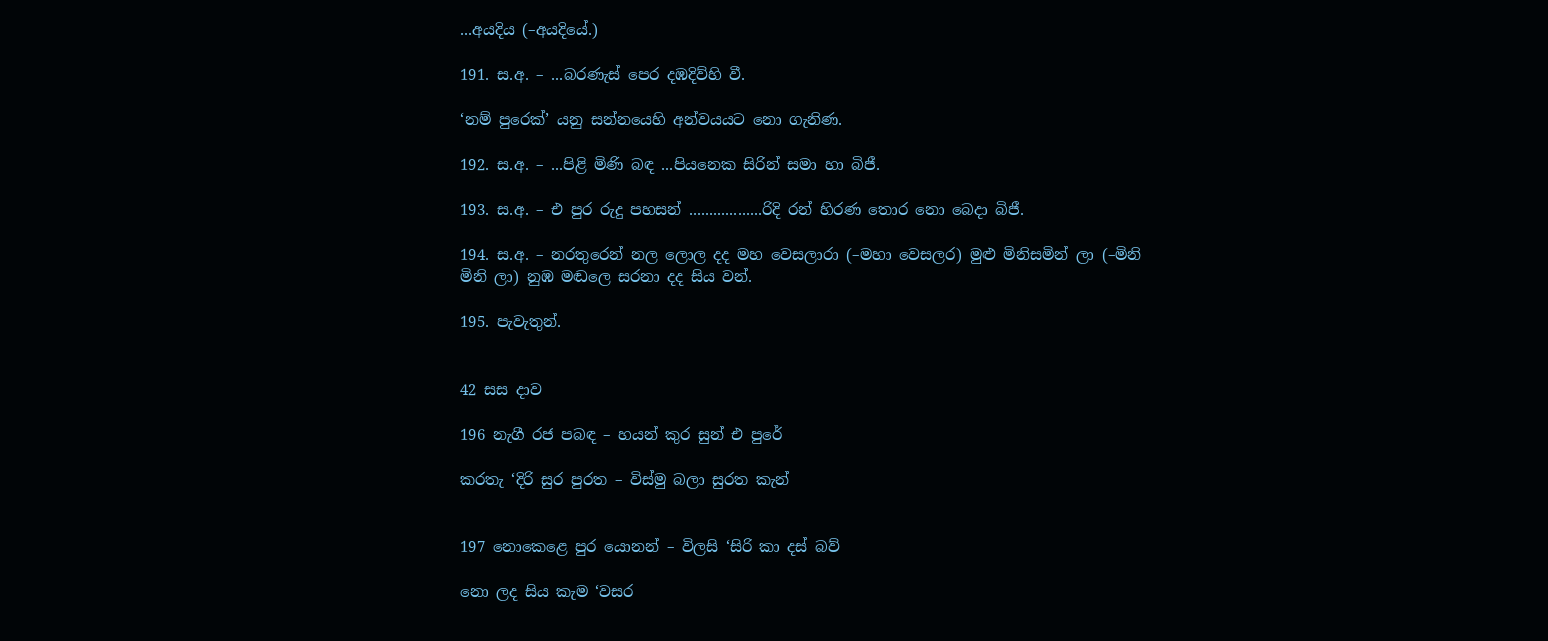...අයදිය (–අයදියේ.)

191. ස.අ. – ...බරණැස් පෙර දඹදිව්හි වී.

‘නම් පුරෙක්’ යනු සන්නයෙහි අන්වයයට නො ගැනිණ.

192. ස.අ. – ...පිළි මිණි බඳ ...පියනෙක සිරින් සමා හා බිජී.

193. ස.අ. – එ පුර රුදු පහසන් ..................රිදි රන් හිරණ තොර නො බෙදා බිජී.

194. ස.අ. – නරතුරෙන් නල ලොල දද මහ වෙසලාරා (–මහා වෙසලර) මුළු මිනිසමින් ලා (–මිනි මිනි ලා) නුඹ මඬලෙ සරනා දද සිය වන්.

195. පැවැතුන්.


42 සස දාව

196 නැගී රජ පබඳ – හයන් කුර සුන් එ පුරේ

කරතැ ‘දිරි සුර පුරත – විස්මු බලා සුරත කැන්


197 නොකෙළෙ පුර යොනන් – විලසි ‘සිරි කා දස් බව්

නො ලද සිය කැම ‘වසර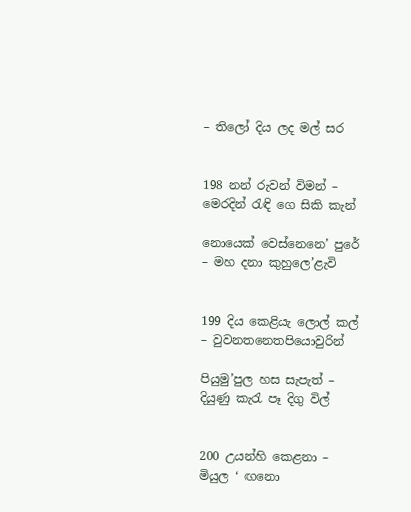– තිලෝ දිය ලද මල් සර


198 නන් රුවන් විමන් – මෙරදින් රැඳි ගෙ සිකි කැන්

නොයෙක් වෙස්නෙනෙ’ පුරේ – මහ දනා කුහුලෙ’ළැ‍වි


199 දිය කෙළියැ ලොල් කල් – වුවනතනෙතපියොවුරින්

පියුමු’පුල හස සැපැත් – දියුණු කැරැ පෑ දිගු විල්


200 උයන්හි කෙළනා – මියුල ‘ ඟනො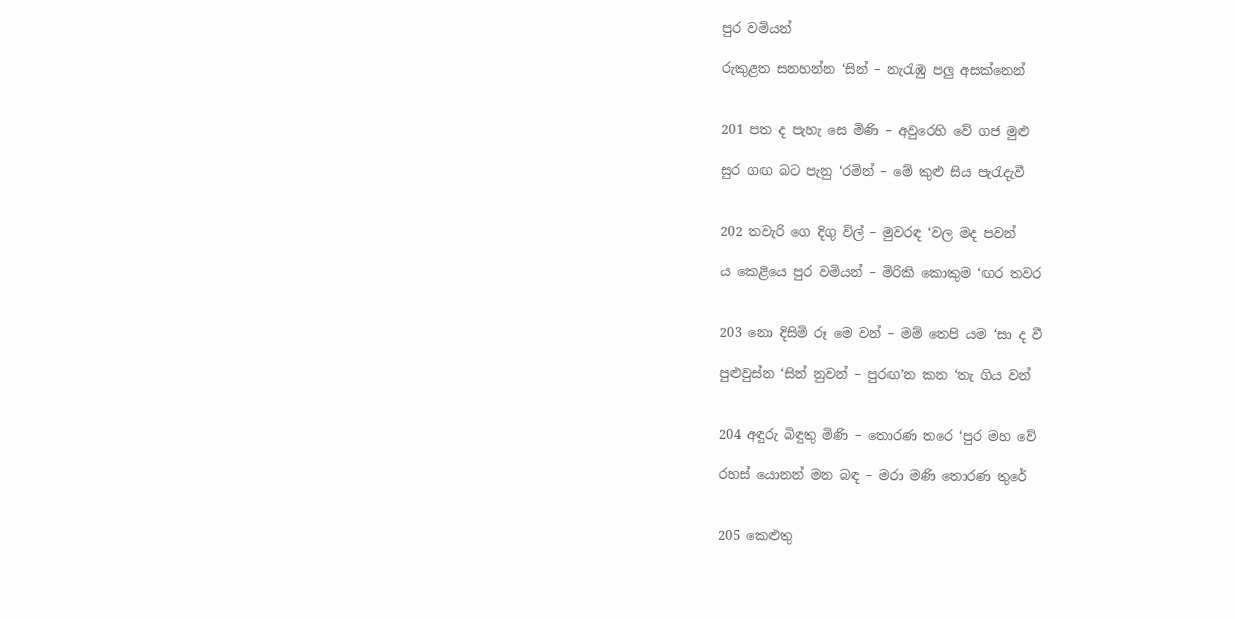පුර වමියන්

රුකුළත සනහන්න ‘සින් – නැරැඹු පලු අසක්නෙන්


201 පත ද පැහැ සෙ මිණි – අවුරෙහි වේ ගජ මුළු

සුර ගඟ බට පැනු ‘රමින් – මේ කුළු සිය පැරැදැවී


202 තවැරි ගෙ දිගු විල් – මුවරඳ ‘වල මද පවන්

ය කෙළියෙ පුර වමියන් – මිරිකි කොකුම ‘ඟර තවර


203 නො දිසිමි රූ මෙ වන් – මම් තෙපි යම ‘සා ද වී

පුළුවුස්න ‘සින් නුවන් – පුරඟ’න කන ‘තැ ගිය වන්


204 අඳුරු බිඳුතු මිණි – තොරණ තරෙ ‘පුර මහ වේ

රහස් යොනන් මන බඳ – මරා මණි තොරණ තුරේ


205 කෙළුතු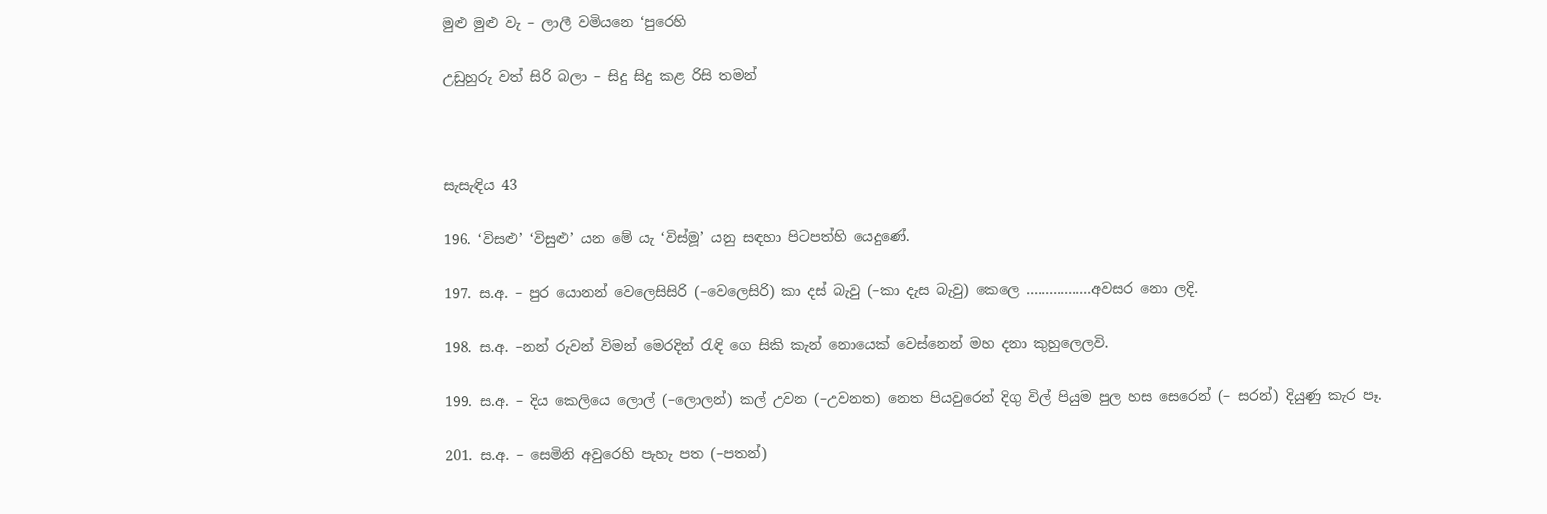මුළු මුළු වැ – ලාලී වමියනෙ ‘පුරෙහි

උඩුහුරු වත් සිරි බලා – සිදු සිදු කළ රිසි තමන්



සැසැඳිය 43

196. ‘විසළු’ ‘විසුළු’ යන මේ යැ ‘විස්මූ’ යනු සඳහා පිටපත්හි යෙදුණේ.

197. ස.අ. – පුර යොනන් වෙලෙසිසිරි (–වෙලෙසිරි) කා දස් බැවු (–කා දැස බැවු) කෙලෙ .................අවසර නො ලදි.

198. ස.අ. –නන් රුවන් විමන් මෙරදින් රැඳි ගෙ සිකි කැන් නොයෙක් වෙස්නෙන් මහ දනා කුහුලෙ‍ලවි.

199. ස.අ. – දිය කෙලියෙ ලොල් (–ලොලන්) කල් උවන (–උවනත) නෙත පියවුරෙන් දිගු විල් පියුම පුල හස සෙරෙන් (– සරන්) දියුණු කැර පෑ.

201. ස.අ. – සෙමිනි අවුරෙහි පැහැ පත (–පතන්)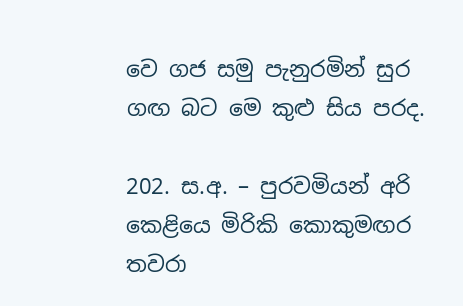වෙ ගජ සමු පැනුරමින් සුර ගඟ බට මෙ කු‍ළු සිය පරද.

202. ස.අ. – පුරවමියන් අරි කෙළියෙ මිරිකි කෙ‍ාකුමඟර තවරා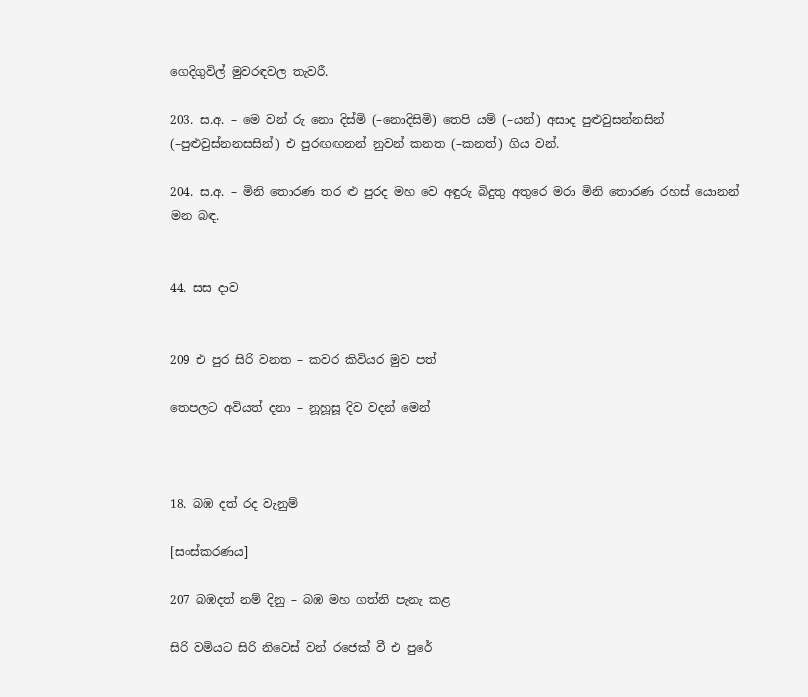ගෙදිගුවිල් මුවරඳවල තැ‍වරී.

203. ස.අ. – මෙ වන් රු නො දිස්මි (–නොදිසිමි) තෙපි යම් (–යන්) අසාද පුළුවුසන්නසින් (–පුළුවුස්නනසසින්) එ පුරඟඟනන් නුවන් කනත (–කනත්) ගිය වන්.

204. ස.අ. – මිනි තොරණ තර ළු පුරද මහ වෙ අඳුරු බිදුතු අතුරෙ මරා මිනි තොරණ රහස් යොනන් මන බඳ.


44. සස දාව


209 එ පුර සිරි වනත – කවර කිවියර මුව පත්

තෙපලට අවියත් දනා – නූහූසූ දිව වදන් මෙන්



18. බඹ දත් රද වැනුම්

[සංස්කරණය]

207 බඹදත් නම් දිනු – බඹ මහ ගත්නි පැනැ කළ

සිරි වමියට සිරි නිවෙස් වන් රජෙක් වී එ පුරේ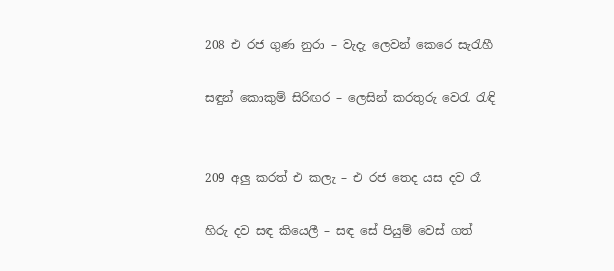208 එ රජ ගුණ නුරා – වැදැ ලෙවන් කෙරෙ සැරැහී

සඳුන් කොකුම් සිරිඟර – ලෙසින් කරතුරු වෙරැ රැඳි


209 අලු කරත් එ කලැ – එ රජ තෙද යස දව රෑ

හිරු දව සඳ කියෙලී – සඳ සේ පියුම් වෙස් ගත්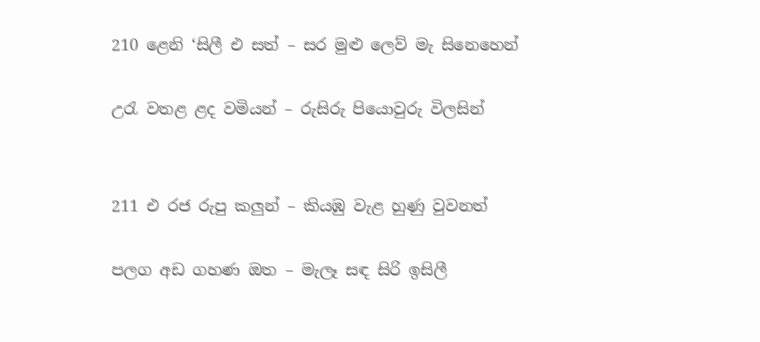210 ළෙනි ‘සිලී එ සත් – සර මුළු ලෙව් මැ සිනෙහෙන්

උරැ වතළ ළද වමියන් – රුසිරු පියොවුරු විලසින්


211 එ රජ රුපු කලුන් – කියඹු වැළ හුණු වුවනත්

පලග අඩ ගහණ ඔත – මැලෑ සඳ සිරි ඉසිලී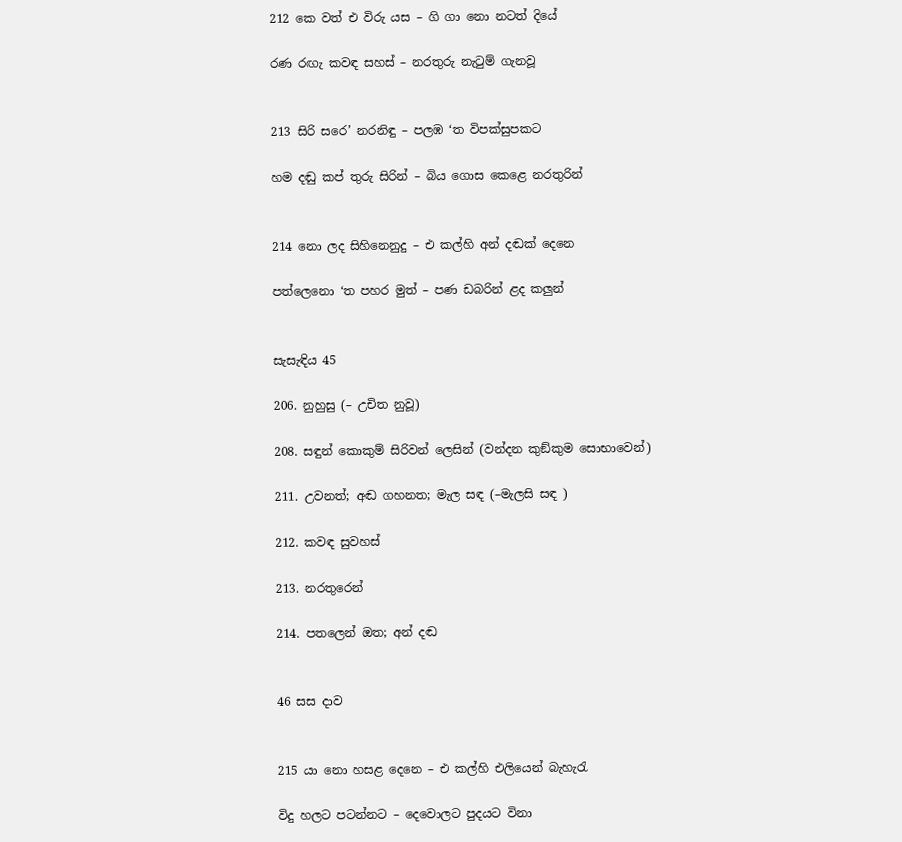212 කෙ වත් එ ‍විරු යස – ගි ගා නො නටත් දියේ

රණ රඟැ කවඳ සහස් – නරතුරු නැටුම් ගැනවූ


213 සිරි සරෙ’ නරනිඳු – පලඹ ‘ත විපක්සුපකට

හම දඬු කප් තුරු සිරින් – බිය ගොස කෙළෙ නරතුරින්


214 නො ලද සිහිනෙනුදු – එ කල්හි අන් දඬක් දෙනෙ

පත්ලෙනො ‘ත පහර මුත් – පණ ඩබරින් ළද කලුන්


සැසැඳිය 45

206. නුහුසු (– උචිත නුවූ)

208. සඳුන් කොකුම් සිරිවන් ලෙසින් (වන්දන කුඞ්කුම සොභාවෙන්)

211. උවනත්; අඬ ගහනත; මැල සඳ (–මැලසි සඳ )

212. කවඳ සුවහස්

213. නරතුරෙන්

214. පතලෙන් ඔත; අන් දඬ


46 සස දාව


215 යා නො හසළ දෙනෙ – එ කල්හි එලියෙන් බැහැරැ

විදු හලට පටන්නට – දෙවොලට පුදයට විනා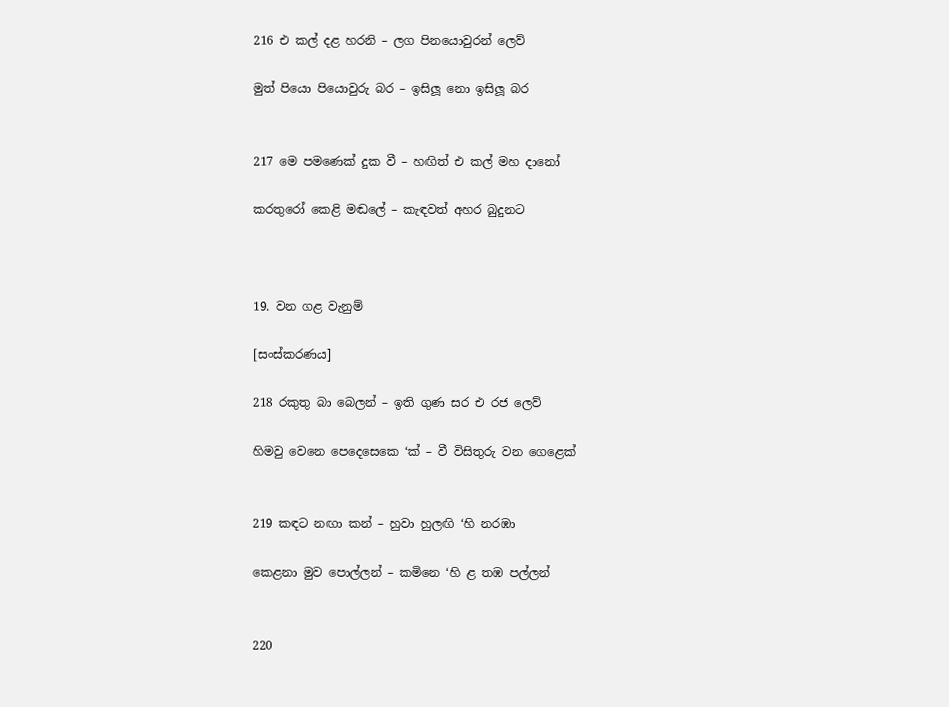216 එ කල් දළ හරනි – ලග පිනයොවුරන් ලෙව්

මුත් පියො පියොවුරු බර – ඉසිලූ නො ඉසිලූ බර


217 මෙ පමණෙක් දුක වී – හඟිත් එ කල් මහ දානෝ

කරතුරෝ කෙළි මඬලේ – කැඳවත් අහර බුදුනට



19. වන ගළ වැනුම්

[සංස්කරණය]

218 රකුතු බා බෙලන් – ඉති ගුණ සර එ රජ ලෙව්

හිමවු වෙනෙ පෙදෙසෙකෙ ‘ක් – වී විසිතුරු වන ගෙළෙක්


219 කඳට නඟා කන් – හුවා හුලඟි ‘හි නරඹා

කෙළනා මුව පොල්ලන් – කමිනෙ ‘හි ළ තඹ පල්ලන්


220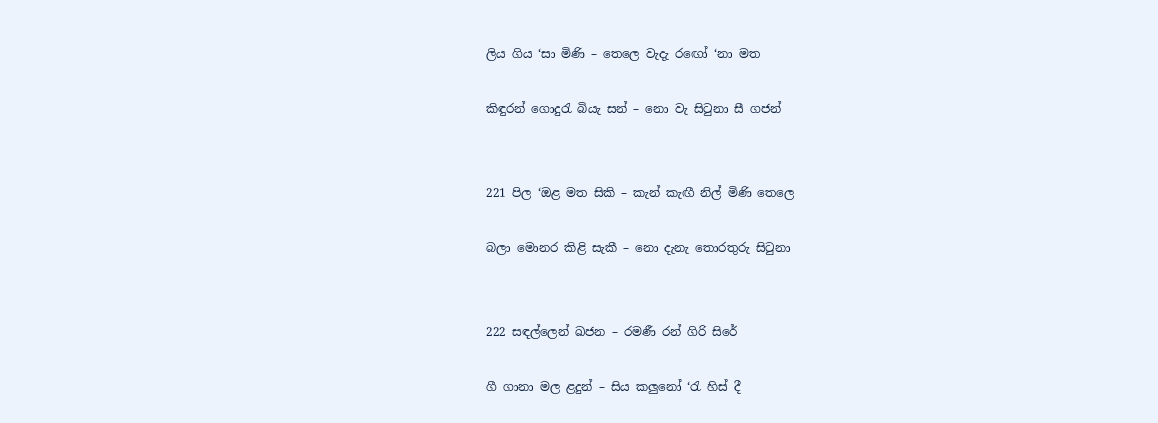ලිය ගිය ‘සා මිණි – තෙලෙ වැදැ ර‍ඟෝ ‘නා මත

කිඳුරන් ගොදුරැ බියැ සන් – නො වැ සිටුනා සී ගජන්


221 පිල ‘ඔළ මත සිකි – කැන් කැඟී නිල් මිණි තෙලෙ

බලා මොනර කිළි සැකී – නො දැනැ තොරතුරු සිටුනා


222 සඳල්ලෙන් ඛජන – රමණී රන් ගිරි සිරේ

ගී ගානා මල ළදුන් – සිය කලුනෝ ‘රැ හිස් දී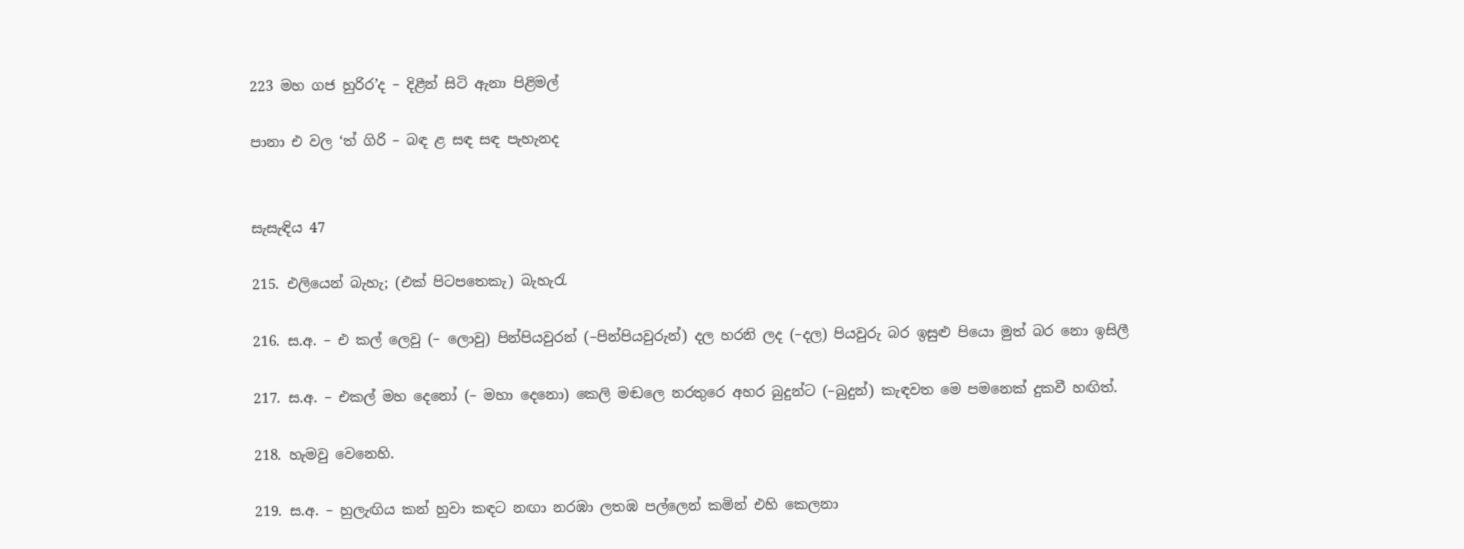223 මහ ගජ හුරිර’ද – දිළීන් සිටි ඇනා පිළිමල්

පානා එ වල ‘ත් ගිරි – බඳ ළ සඳ සඳ පැහැනද


සැසැඳිය 47

215. එලියෙන් බැහැ; (එක් පිටපතෙකැ) බැහැරැ

216. ස.අ. – එ කල් ලෙවු (– ලොවු) පින්පියවුරන් (–පින්පියවුරුන්) දල හරනි ලද (–දල) පියවුරු බර ඉසුළු පියො මුත් බර නො ඉසිලී

217. ස.අ. – එකල් මහ දෙනෝ (– මහා දෙනො) කෙලි මඬලෙ නරතුරෙ අහර බුදුන්ට (–බුදුන්) කැඳවත මෙ පමනෙක් දුකවී හඟිත්.

218. හැමවු වෙනෙහි.

219. ස.අ. – හුලැඟිය කන් හුවා කඳට නඟා නරඹා ලතඹ පල්ලෙන් කමින් එහි කෙ‍ලනා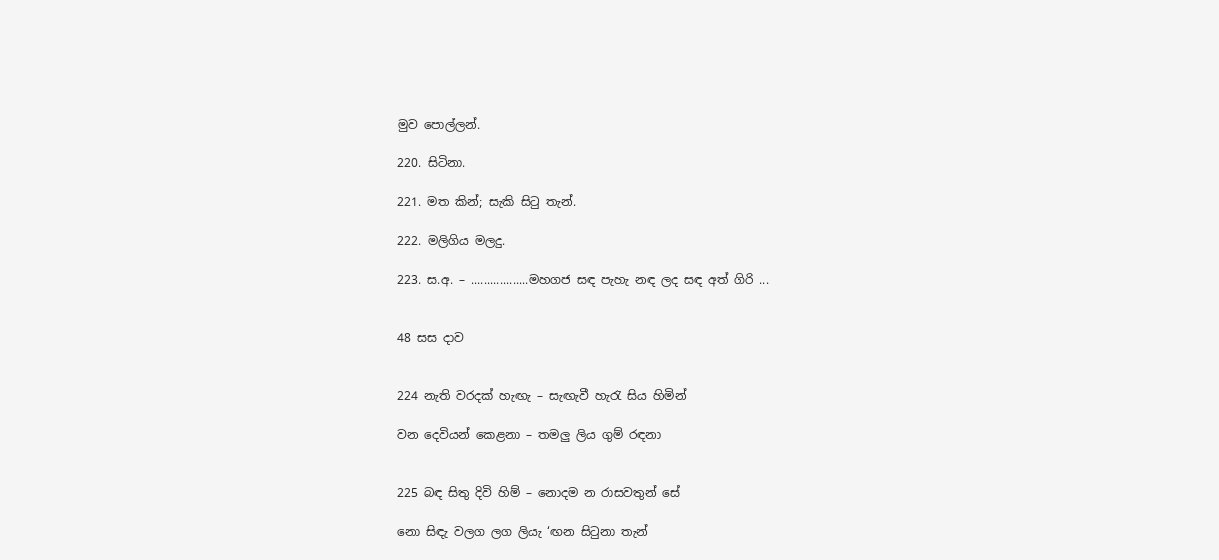මුව පොල්ලන්.

220. සිටිනා.

221. මත කින්; සැකි සිටු තැන්.

222. මලිගිය මලදු.

223. ස.අ. – ..................මහගජ සඳ පැහැ නඳ ලද සඳ අත් ගිරි ...


48 සස දාව


224 නැති වරදක් හැඟැ – සැඟැවී හැරැ සිය හිමින්

වන දෙවියන් කෙළනා – තමලු ලිය ගුම් රඳනා


225 බඳ සිතු දිවි හිම් – නොදම න රාසවතුන් සේ

නො සිඳැ වලග ලග ලියැ ‘ඟන සිටුනා තැන්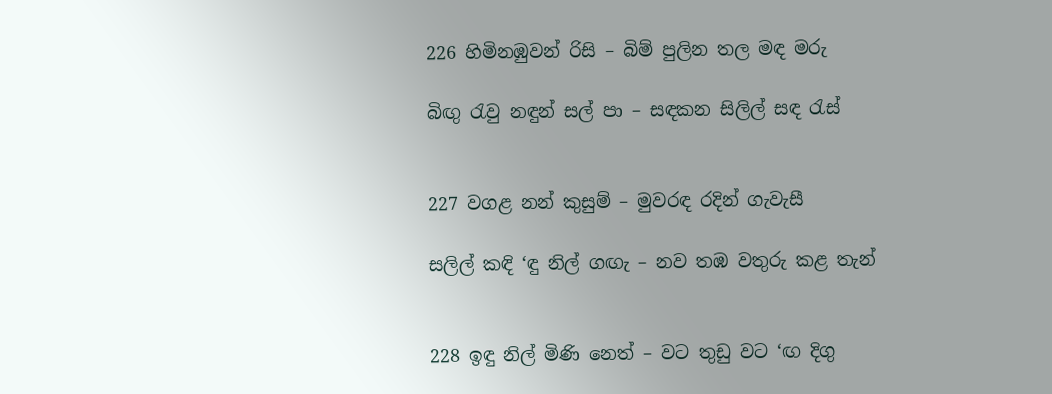226 හිමිනඹුවන් රිසි – බිම් පුලින තල මඳ මරු

බිඟු රැවු නඳුන් සල් පා – සඳකන සිලිල් සඳ රැස්


227 වගළ නන් කුසුම් – මුවරඳ රදින් ගැවැසී

සලිල් කඳි ‘ඳු නිල් ගඟැ – නව තඹ වතුරු කළ තැන්


228 ඉඳු නිල් මිණි නෙත් – වට තුඩු වට ‘ඟ දිගු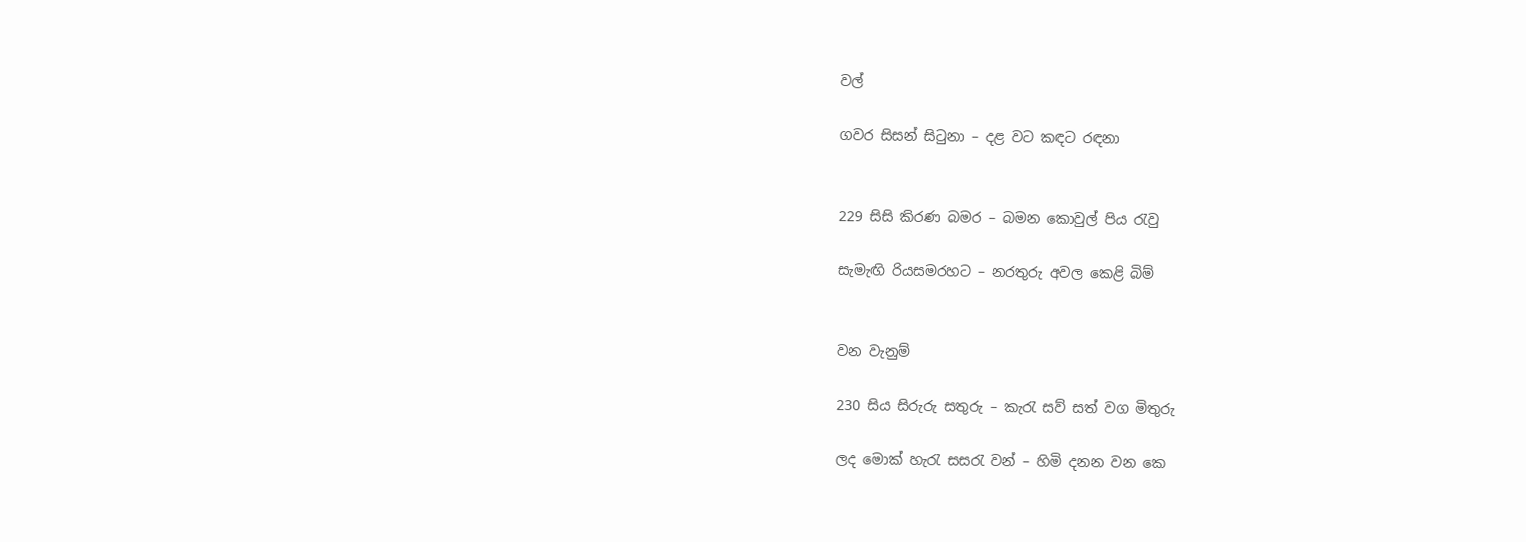වල්

ගවර සිසන් සිටුනා – දළ වට කඳට රඳනා


229 සිසි කිරණ බමර – බමන කොවුල් පිය රැවු

සැමැඟි රියසමරහට – නරතුරු අවල කෙළි බිම්


වන වැනුම්

230 සිය සිරුරු සතුරු – කැරැ සව් සත් වග මිතුරු

ලද මොක් හැරැ සසරැ වන් – හිමි දනන වන කෙ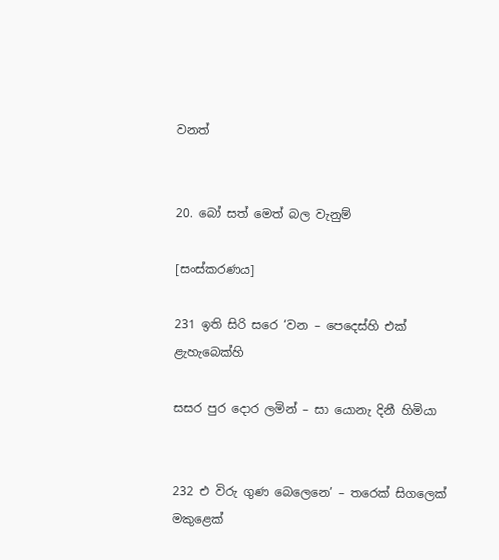වනත්


20. බෝ සත් මෙත් බල වැනුම්

[සංස්කරණය]

231 ඉති සිරි සරෙ ‘වන – පෙදෙස්හි එක් ළැහැබෙක්හි

සසර පුර දොර ලමින් – සා යොනැ දිනී හිමියා


232 එ ‍විරු ගුණ බෙලෙනෙ’ – තරෙක් සිගලෙක් මකුළෙක්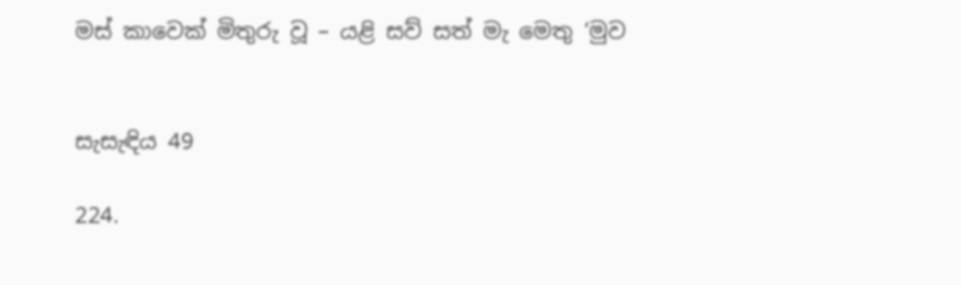මස් කාවෙක් මිතුරු වූ – යළි සව් සත් මැ මෙතු ‘මුව


සැසැඳිය 49

224.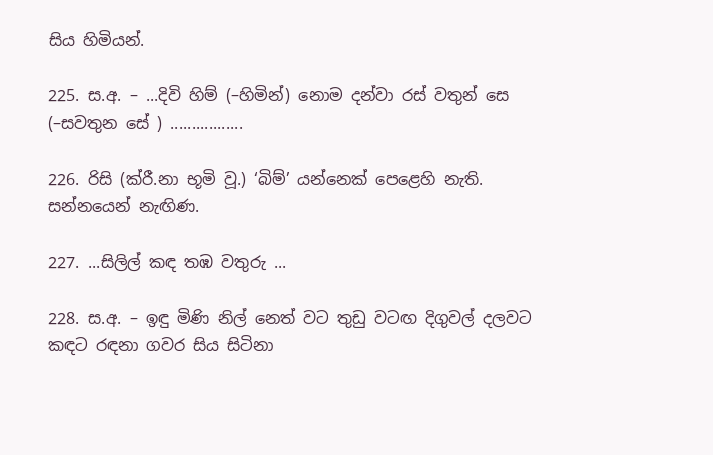සිය හිමියන්.

225. ස.අ. – ...දිවි හිම් (–හිමින්‍) නොම දන්වා රස් වතුන් සෙ (–සවතුන සේ ) .................

226. රිසි (ක්රී.නා භූමි වූ.) ‘බිම්’ යන්නෙක් පෙළෙහි නැති. සන්නයෙන් නැඟිණ.

227. ...සිලිල් කඳ තඹ වතුරු ...

228. ස.අ. – ඉඳු මිණි නිල් නෙත් වට තුඩු වටඟ දිගුවල් දලවට කඳට රඳනා ගවර සිය සිටිනා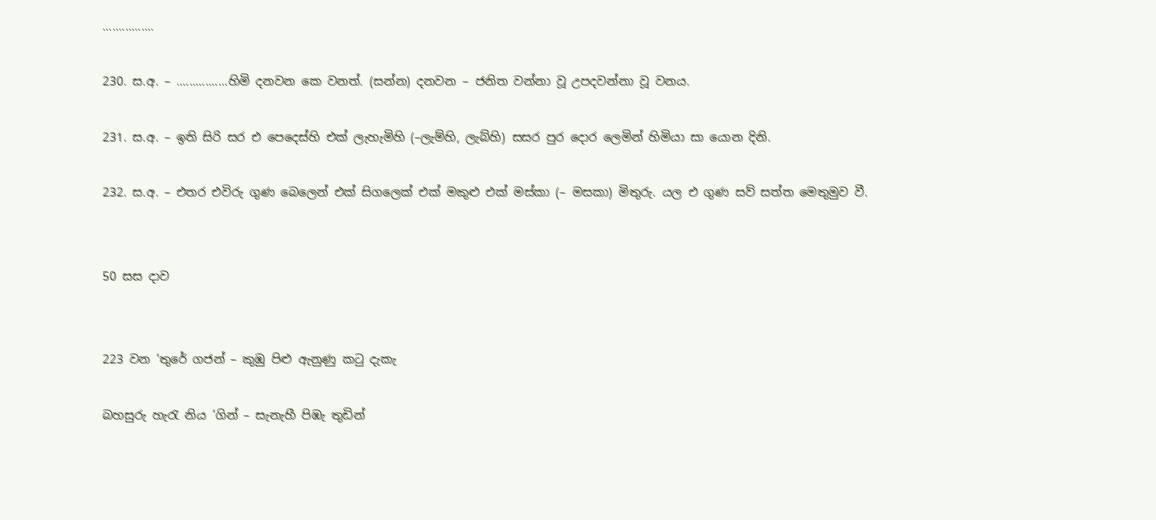................

230. ස.අ. – ................හිමි දනවන කෙ වනත්. (සන්න) දනවන – ජනිත වන්නා වූ උපදවන්නා වූ වනය.

231. ස.අ. – ඉති සිරි සර එ පෙදෙස්හි එක් ලැහැමිහි (–ලැම්හි, ලැබ්හි) සසර පුර දොර ලෙමින් හිමියා සා යොන දිනි.

232. ස.අ. – එතර එවිරු ගුණ බෙලෙන් එක් සිගලෙක් එක් මකුළු එක් මස්කා (– මසකා) මිතුරු. යල එ ගුණ සව් සත්ත මෙතුමුව වී.


50 සස දාව


223 වන ‘තුරේ ගජන් – කුඹු පිළු ඇනුණු කටු දැකැ

බහසුරු හැරැ නිය ‘ගින් – සැනැහී පිඹැ තුඩින්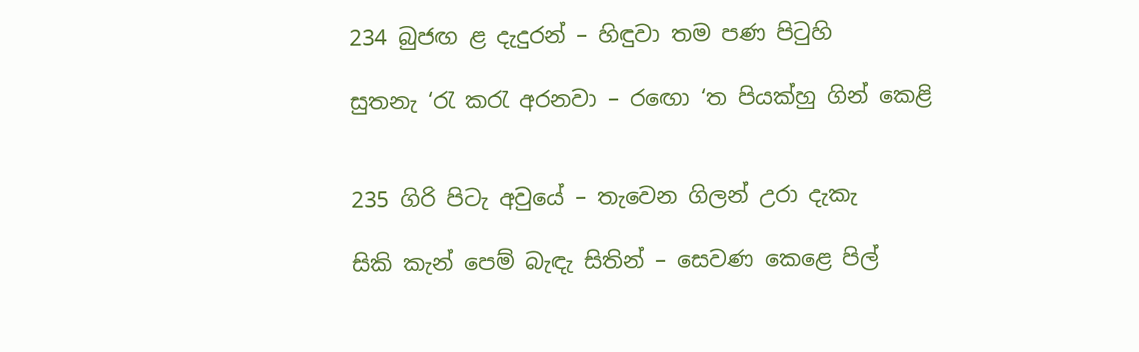234 බුජඟ ළ දැදුරන් – හිඳුවා තම පණ පිටුහි

සුතනැ ‘රැ කරැ අර‍නවා – ර‍ඟො ‘ත පියක්හු ගින් කෙළි


235 ගිරි පිටැ අවුයේ – තැවෙන ගිලන් උරා දැකැ

සිකි කැන් පෙම් බැඳැ සිතින් – සෙවණ කෙළෙ පිල්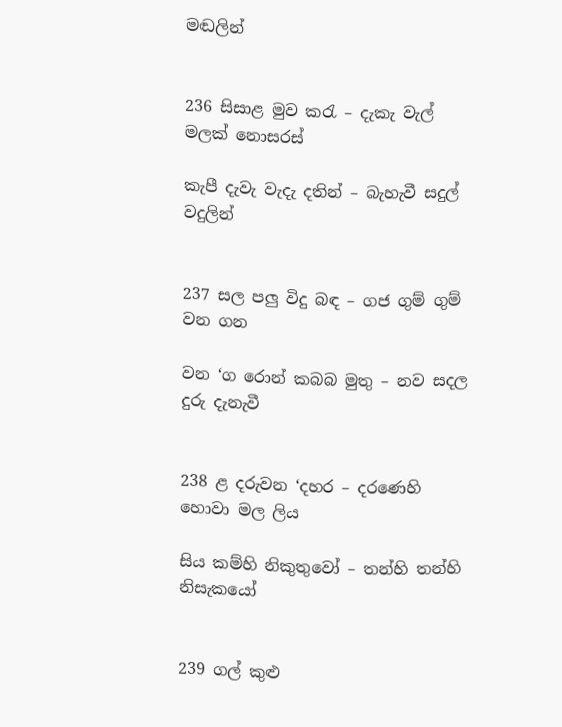මඬලින්


236 සිසාළ මුව කරැ – දැකැ වැල් මලක් නොසරස්

කැපී දැවැ වැදැ දතින් – බැහැවී සදුල් වදුලින්


237 සල පලු විදු බඳ – ගජ ගුම් ගුම් වන ගන

වන ‘ග රොන් කබබ මුතු – නව සදල දුරු දැනැවී


238 ළ දරුවන ‘දහර – ද‍රණෙහි හොවා මල ලිය

සිය කම්හි නිකුතුවෝ – තන්හි තන්හි නිසැකයෝ


239 ගල් කුළු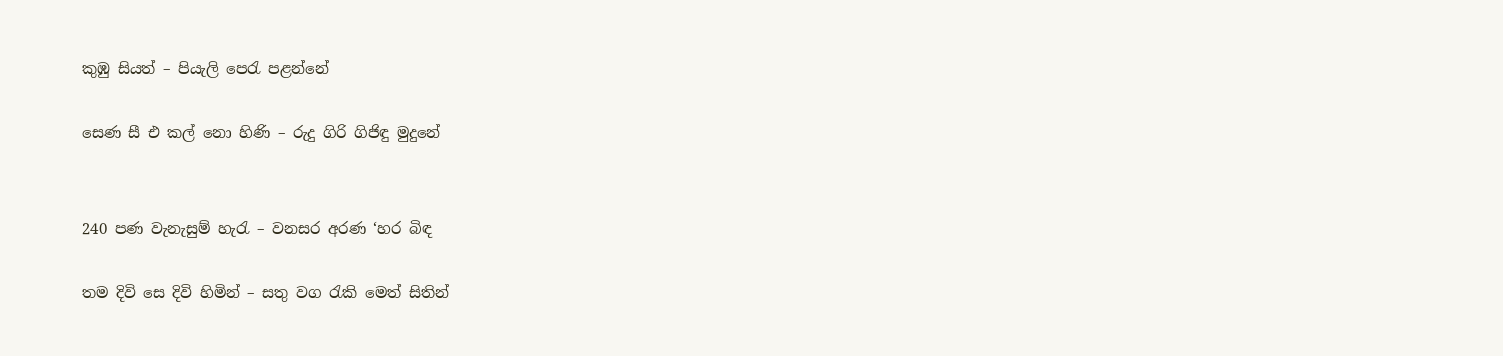කුඹු සියත් – පියැලි පෙරැ පළන්නේ

සෙණ සී එ කල් නො හිණි – රුදු ගිරි ගිජිඳු මුදුනේ


240 පණ වැනැසුම් හැරැ – වනසර අරණ ‘හර බිඳ

තම දිවි සෙ දිවි හිමින් – සතු වග රැකි මෙත් සිතින්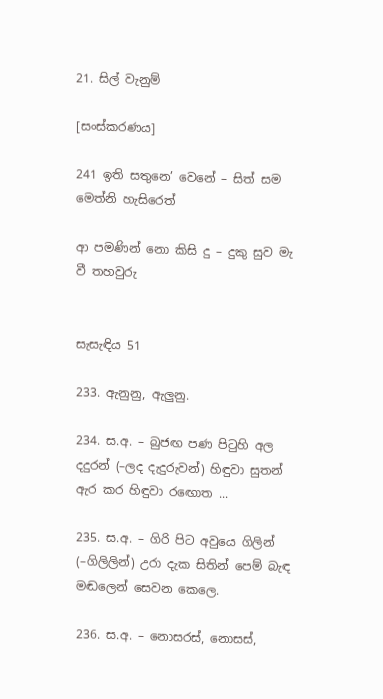21. සිල් වැනුම්

[සංස්කරණය]

241 ඉති සතුනෙ’ වෙනේ – සිත් සම මෙත්නි හැසිරෙත්

ආ පමණින් නො කිසි දු – දුකු සුව මැ වී තහවුරු


සැසැඳිය 51

233. ඇනුනු, ඇලුනු.

234. ස.අ. – බුජඟ පණ පිටුහි අල දදුරන් (–ලද දැදුරුවන්) හිඳුවා සුතන් ඇර කර හිඳුවා ර‍ඟොත ...

235. ස.අ. – ගිරි පිට අවුයෙ ගිලින් (–ගිලිලින්) උරා දැක සිතින් පෙම් බැඳ මඬලෙන් සෙවන කෙලෙ.

236. ස.අ. – නොසරස්, නොසස්,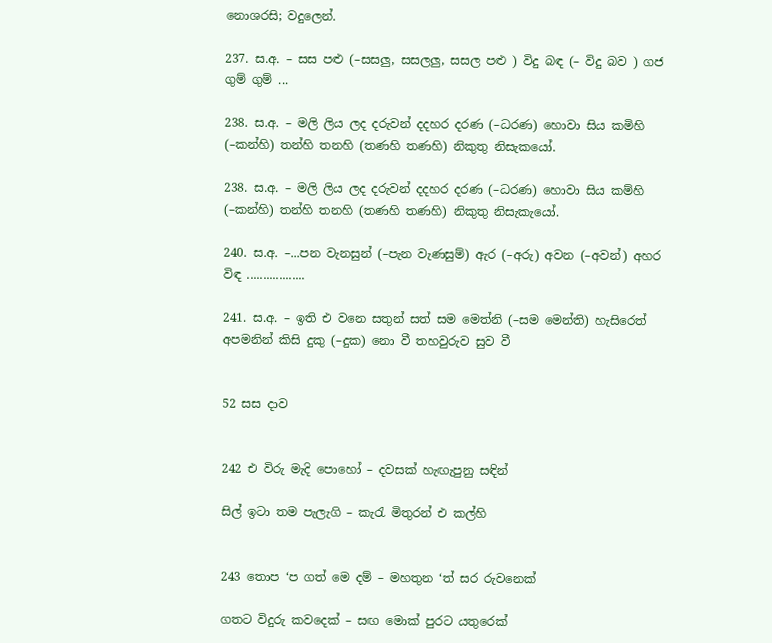නොශරසි; වදුලෙන්.

237. ස.අ. – සස පළු (–සසලු, සසලලු, සසල පළු ) විදු බඳ (– විදු බව ) ගජ ගුම් ගුම් ...

238. ස.අ. – මලි ලිය ලද දරුවන් දදහර දරණ (–ධරණ) හොවා සිය කමිහි (–කන්හි) තන්හි තනහි (තණහි තණහි) නිකුතු නිසැකයෝ.

238. ස.අ. – මලි ලිය ලද දරුවන් දදහර දරණ (–ධරණ) හොවා සිය කම්හි (–කන්හි) තන්හි තනහි (තණහි තණහි) නිකුතු නිසැකැයෝ.

240. ස.අ. –...පන වැනසුන් (–පැන වැණසුම්) ඇර (–අරු) අවන (–අ‍වන්) අහර විඳ ..................

241. ස.අ. – ඉති එ වනෙ සතුන් සත් සම මෙත්නි (–සම මෙන්ති) හැසිරෙත් අපමනින් කිසි දුකු (–දුක) නො වී තහවුරුව සුව වී


52 සස දාව


242 එ විරු මැදි පොහෝ – දවසක් හැඟැපුනු සඳින්

සිල් ඉටා තම පැලැගි – කැරැ මිතුරන් එ කල්හි


243 තොප ‘ප ගත් මෙ දම් – මහතුන ‘ත් සර රු‍වනෙක්

ගතට විදුරු කවදෙක් – සඟ මොක් පුරට යතුරෙක්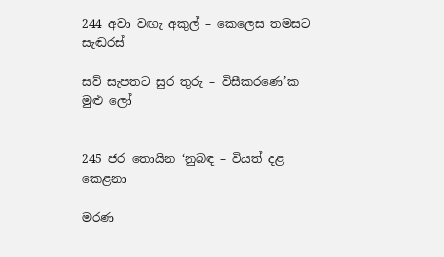244 අ‍වා වඟැ අකුල් – කෙලෙස තමසට සැඬරස්

සව් සැපතට සුර තුරු – විසීකරණෙ’ක මුළු ලෝ


245 ජර තොයින ‘නුබඳ – වියත් දළ කෙ‍ළනා

මරණ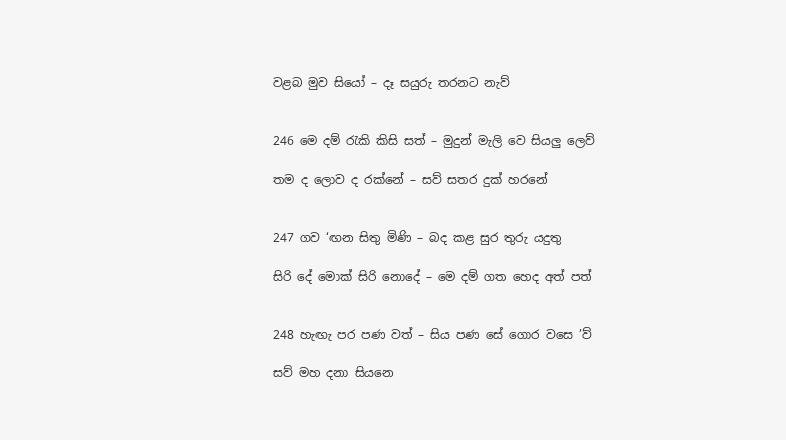වළබ මුව සියෝ – දෑ සයුරු තරනට නැව්


246 මෙ දම් රැකි කිසි සත් – මුදුන් මැලි වෙ සියලු ලෙව්

තම ද ලොව ද රක්නේ – සව් සතර දුක් හරනේ


247 ගව ‘ඟන සිතු මිණි – බද කළ සුර තුරු යදුතු

සිරි දේ මොක් සිරි නොදේ – මෙ දම් ගත හෙද අත් පත්


248 හැඟැ පර පණ වත් – සිය පණ සේ ගොර වසෙ ‍’ව්

සව් මහ දනා සියනෙ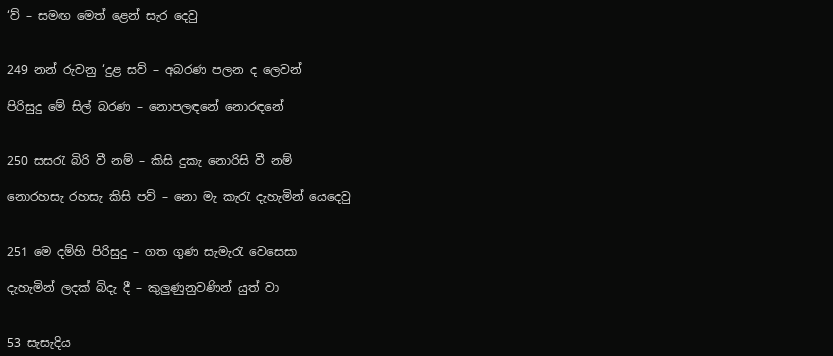‘ව් – සමඟ මෙත් ළෙන් සැර දෙවු


249 නන් රුවනු ‘දුළ සව් – අබරණ පලන ද ලෙවන්

පිරිසුදු මේ සිල් බරණ – නොපලඳනේ නොරඳනේ


250 සසරැ බිරි වී නම් – කිසි දුකැ නොරිසි වී නම්

නොරහසැ රහසැ කිසි පව් – නො මැ කැරැ දැහැමින් යෙදෙවු


251 මෙ දම්හි පිරිසුදු – ගත ගුණ සැමැරැ වෙසෙසා

දැහැමින් ලදක් බිදැ දී – කුලුණුනුවණින් යුත් වා


53 සැසැදිය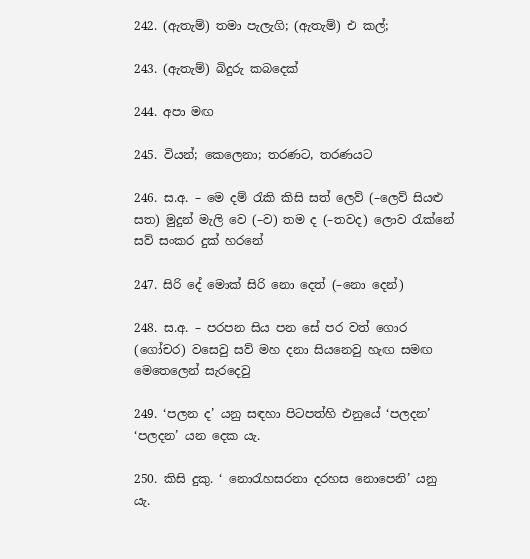242. (ඇතැම්) තමා පැලැගි; (ඇතැම්) එ කල්;

243. (ඇතැම්) බිදුරු කබදෙක්

244. අපා මඟ

245. වියන්; කෙලෙනා; තරණට, තරණයට

246. ස.අ. – මෙ දම් රැකි කිසි සත් ලෙව් (–ලෙව් සියළු සත) මුදුන් මැලි වෙ (–ව) තම ද (–තවද) ලොව රැක්නේ සව් සංකර දුක් හරනේ

247. සිරි දේ මොක් සිරි නො දෙත් (–නො දෙන්)

248. ස.අ. – පරපන සිය පන සේ පර වත් ගොර (ගෝචර) වසෙවු සව් මහ දනා සියනෙවු හැඟ සමඟ මෙතෙලෙන් සැරදෙවු

249. ‘පලන ද’ යනු සඳහා පිටපත්හි එනුයේ ‘පලදන’ ‘පලදන’ යන දෙක යැ.

250. කිසි දුකු. ‘ නොරැහසරනා දරහස නොපෙනි’ යනු යැ.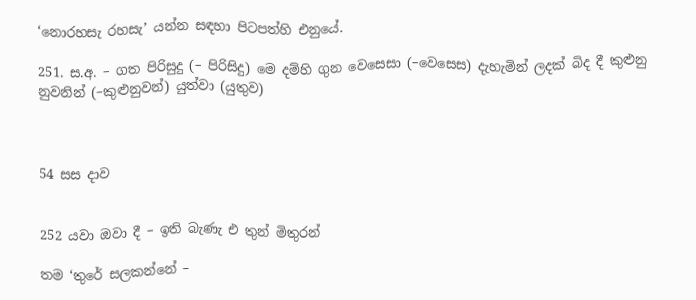‘නොරහසැ රහසැ’ යන්න සඳහා පිටපත්හි එනුයේ.

251. ස.අ. – ගත පිරිසුදු (– පිරිසිදු) මෙ දම්හි ගුන වෙසෙසා (–වෙසෙස) දැහැමින් ලදක් බිද දී කුළුනු නුවනින් (–කුළුනුවන්) යුත්වා (යුතුව)



54 සස දාව


252 යවා ඔවා දී – ඉති බැණැ එ තුන් මිතුරන්

තම ‘තුරේ සලකන්නේ –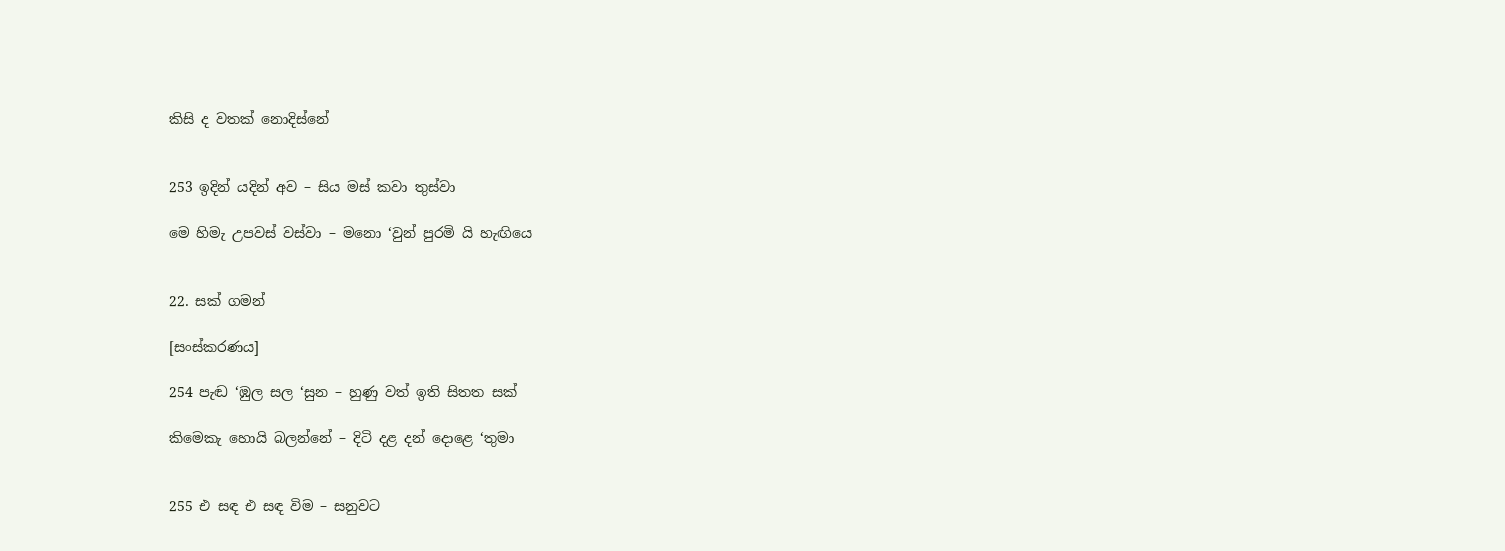කිසි ද වතක් නොදිස්නේ


253 ඉදින් යදින් අව – සිය මස් කවා තුස්වා

මෙ හිමැ උපවස් වස්වා – මනො ‘වුන් පුරමි යි හැඟියෙ


22. සක් ගමන්

[සංස්කරණය]

254 පැඬ ‘ඹුල සල ‘සුන – හුණු වත් ඉති සිතත සක්

කිමෙකැ හොයි බලන්නේ – දිටි දළ දන් දොළෙ ‘තුමා


255 එ සඳ එ සඳ විම – සනුවට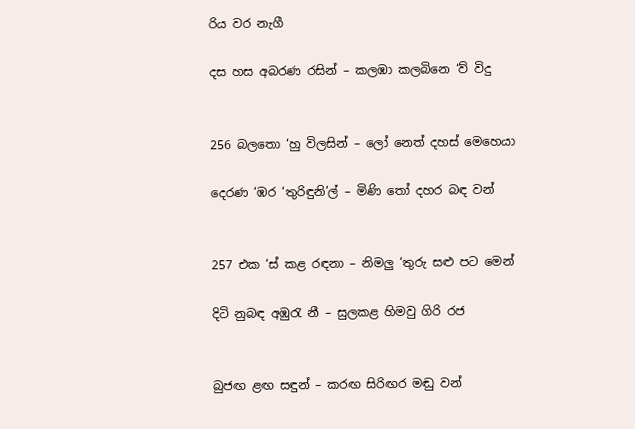රිය වර නැගී

දස හස අබරණ රසින් – කලඹා කලබිනෙ ‘ව් විදු


256 බලතො ‘හු විලසින් – ලෝ නෙත් දහස් මෙහෙයා

දෙරණ ‘ඹර ‘තුරිඳුනි’ල් – මිණි තෝ දහර බඳ වන්


257 එක ‘ස් කළ රඳනා – නිමලු ‘තුරු සළු පට මෙන්

දිටි නුබඳ අඹුරැ නී – සුලකළ හිමවු ගිරි රජ


බුජඟ ළඟ සඳුන් – කරඟ සිරිඟර මඬු වන්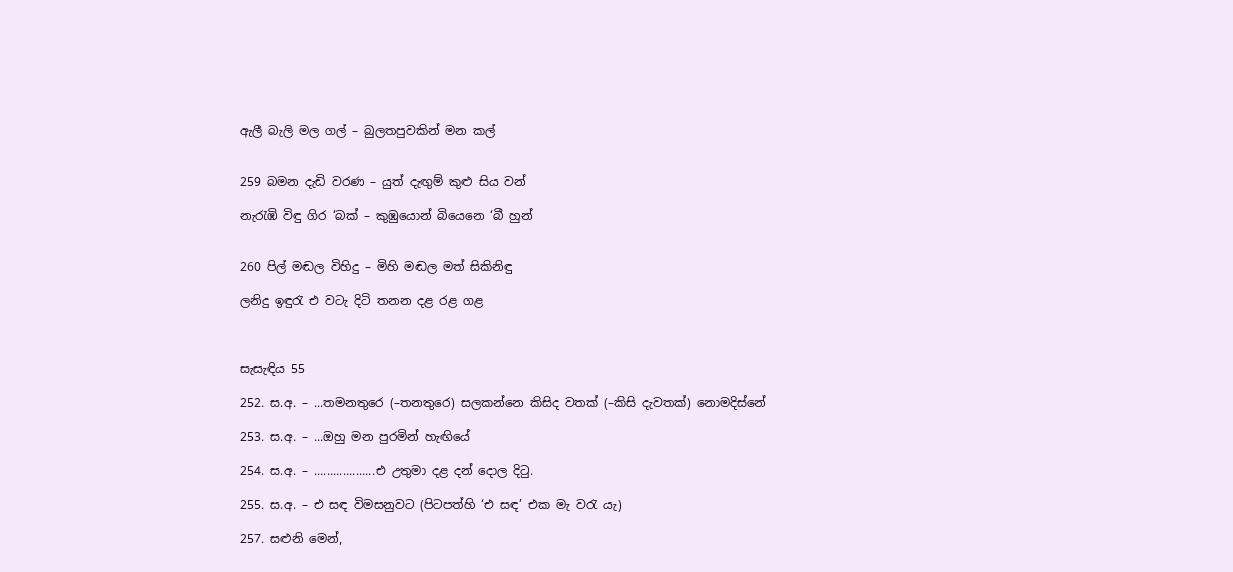ඇලී බැලි මල ගල් – බුලතපුවකින් මන කල්


259 බමන දැඩි වරණ – යුත් දැඟුම් කුළු සිය වන්

නැරැඹි විඳු ගිර ‘බක් – කුඹුයොන් බියෙනෙ ‘බී හුන්


260 පිල් මඬල විහිදු – මිහි මඬල මත් සිකිනිඳු

ලනිදු ඉඳුරැ එ ව‍ටැ දිටි තනන දළ රළ ගළ



සැසැඳිය 55

252. ස.අ. – ...තමනතුරෙ (–තනතුරෙ) සලකන්නෙ කිසිද වතක් (–කිසි දැවතක්) නොමදිස්නේ

253. ස.අ. – ...ඔහු මන පුරමින් හැඟියේ

254. ස.අ. – ...................එ උතුමා දළ දන් දොල දිටු.

255. ස.අ. – එ සඳ විමසනුවට (පිටපත්හි ‘එ සඳ’ එක මැ වරැ යැ)

257. සළුනි මෙන්,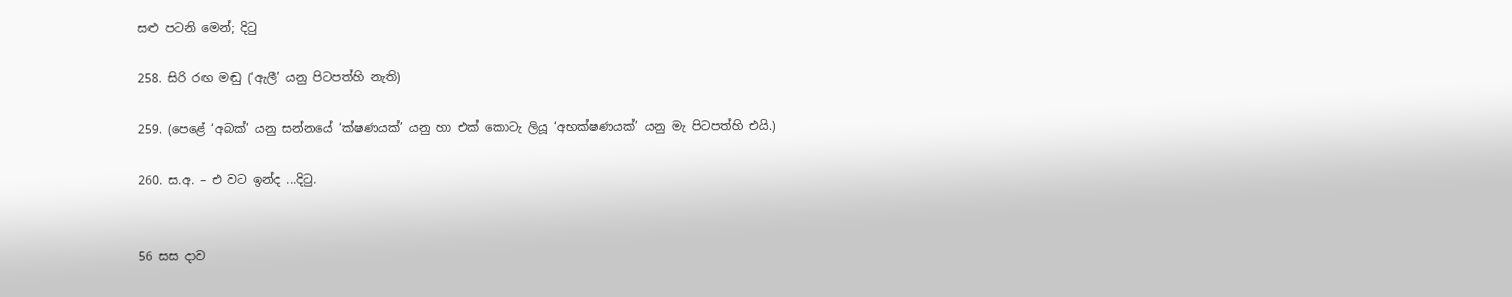සළු පටනි මෙන්; දිටු

258. සිරි රඟ මඬු (‘ඇලී’ යනු පිටපත්හි නැති)

259. (පෙළේ ‘අබක්’ යනු සන්නයේ ‘ක්ෂණයක්’ යනු හා එක් කොටැ ලියූ ‘අභක්ෂණයක්’ යනු මැ පිටපත්හි එයි.)

260. ස.අ. – එ වට ඉන්ද ...දිටු.


56 සස දාව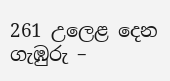261 උලෙළ දෙන ගැඹුරු –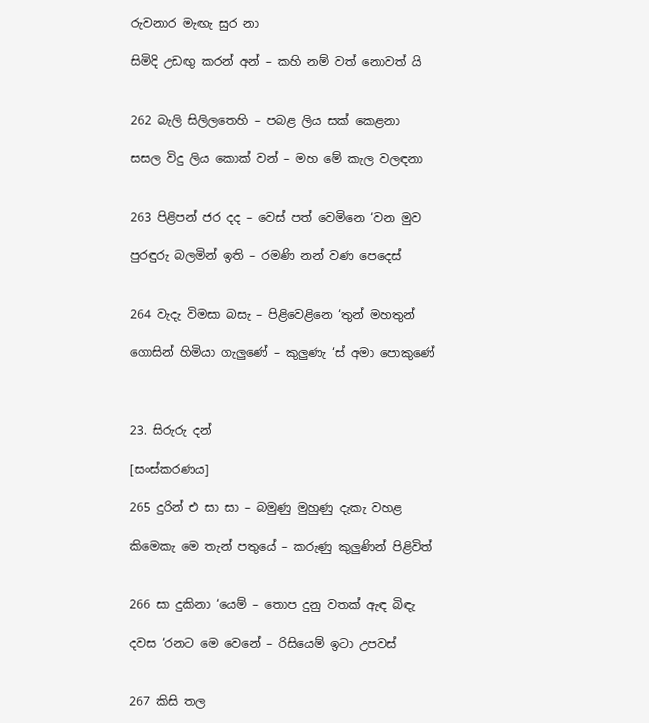රු‍වනාර මැඟැ සුර නා

සිමිදි උඩඟු කරන් අන් – කහි නම් වත් නොවත් යි


262 බැලි සිලිලතෙහි – පබළ ලිය සක් කෙ‍ළනා

සසල විදු ලිය කොක් වන් – මහ මේ කැල වලඳනා


263 පිළිපන් ජර දද – වෙස් පත් වෙමිනෙ ‘වන මුව

පුරඳුරු බලමින් ඉති – රමණි නන් වණ පෙදෙස්


264 වැදැ විමසා බසැ – පිළිවෙළිනෙ ‘තුන් මහතුන්

ගොසින් හිමියා ගැලුණේ – කුලුණැ ‘ස් අමා පොකුණේ



23. සිරුරු දන්

[සංස්කරණය]

265 දුරින් එ සා සා – බමුණු මුහුණු දැකැ වහළ

කිමෙකැ මෙ තැන් පතුයේ – කරුණු කුලුණින් පිළිවිත්


266 සා දුකිනා ‘යෙම් – තොප දුනු වතක් ඇඳ බිඳැ

දවස ‘රනට මෙ වෙනේ – රිසියෙම් ඉටා උපවස්


267 කිසි තල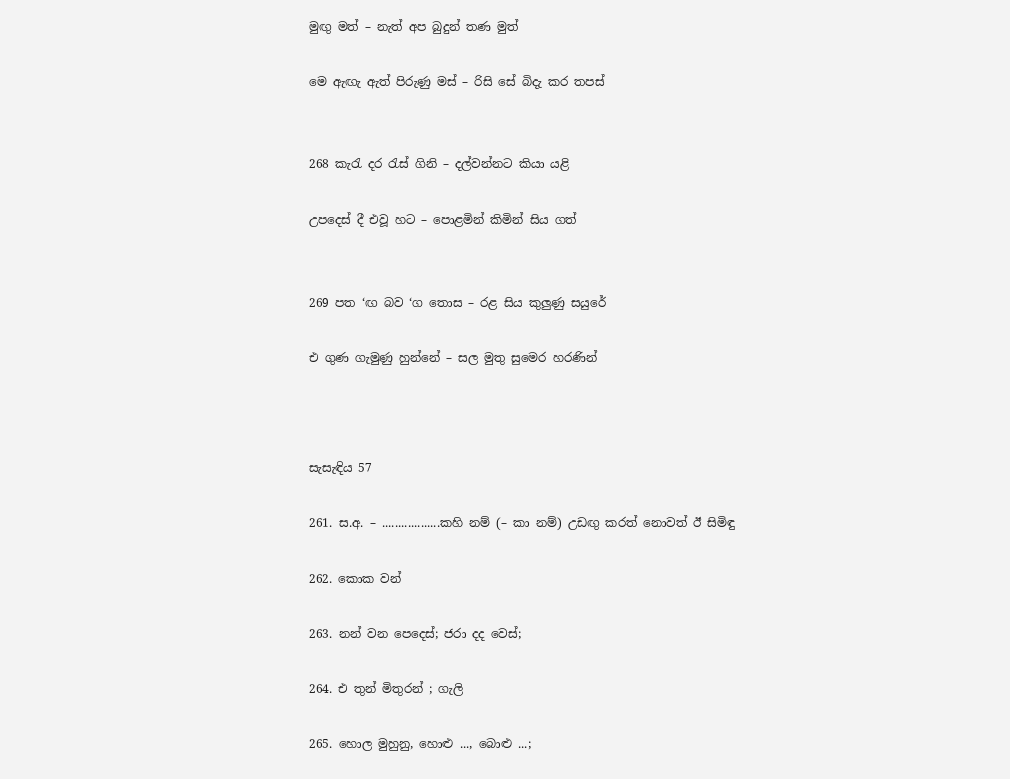මුඟු මත් – නැත් අප බුදුන් තණ මුත්

මෙ ඇඟැ ඇත් පිරුණු මස් – රිසි සේ බිදැ කර තපස්


268 කැරැ දර රැස් ගිනි – දල්වන්නට කියා යළි

උපදෙස් දී එවූ හට – පොළමින් කිමින් සිය ගත්


269 පත ‘ඟ බව ‘ග තොස – රළ සිය කුලුණු සයු‍රේ

එ ගුණ ගැමුණු හුන්නේ – සල මුතු සුමෙර හරණින්



සැසැඳිය 57

261. ස.අ. – ..................කහි නම් (– කා නම්) උඩඟු කරත් නොවත් ඊ සිමිඳු

262. කොක වන්

263. නන් වන පෙදෙස්; ජරා දද වෙස්;

264. එ තුන් මිතුරන් ; ගැලි

265. හොල මුහුනු, හොළු ..., බොළු ...;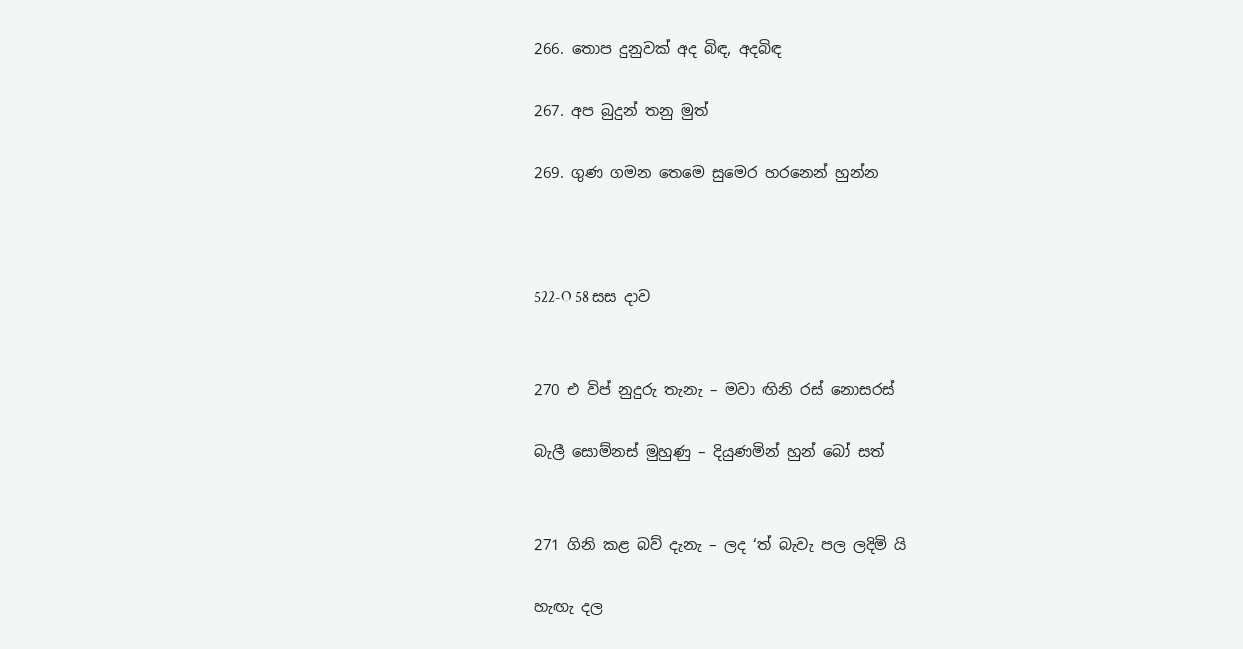266. තොප දුනුවක් අද බිඳ, අදබිඳ

267. අප බුදුන් තනු මුත්

269. ගුණ ගමන තෙමෙ සුමෙර හරනෙන් හුන්න



522-O 58 සස දාව


270 එ විප් නුදුරු තැනැ – මවා ඟිනි රස් නොසරස්

බැලී සොම්නස් මුහුණු – දියුණමින් හුන් බෝ සත්


271 ගිනි කළ බව් දැනැ – ලද ‘ත් බැවැ පල ලදිමි යි

හැඟැ දල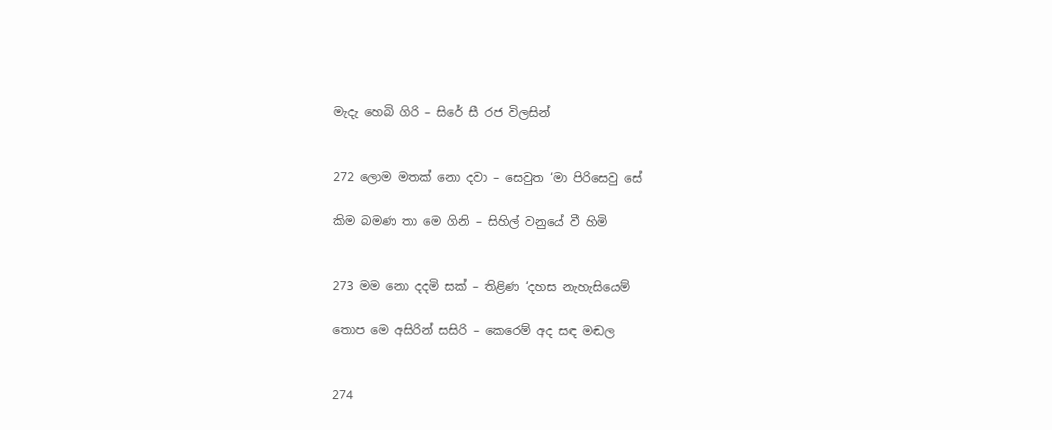මැදැ හෙබි ගිරි – සිරේ සී රජ විලසින්


272 ලොම මතක් නො දවා – සෙවුත ‘මා පිරිසෙවු සේ

කිම බමණ තා මෙ ගිනි – සිහිල් වනුයේ වී හිමි


273 මම නො දදමි සක් – තිළිණ ‘දහස නැහැසියෙම්

තොප මෙ අසිරින් සසිරි – කෙරෙම් අද සඳ මඬල


274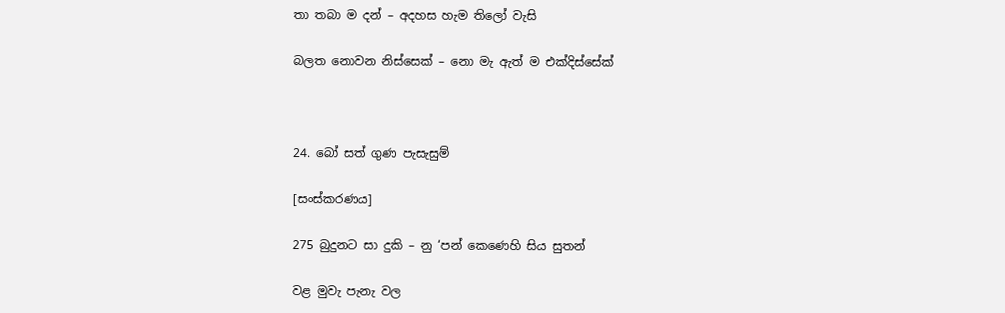තා තබා ම දන් – අදහස හැම තිලෝ වැසි

බලත නොවන නිස්සෙක් – නො මැ ඇත් ම එක්දිස්සේක්



24. බෝ සත් ගුණ පැසැසුම්

[සංස්කරණය]

275 බුදුනට සා දුකි – නු ‘පන් කෙණෙහි සිය සුතන්

වළ මුවැ පැනැ වල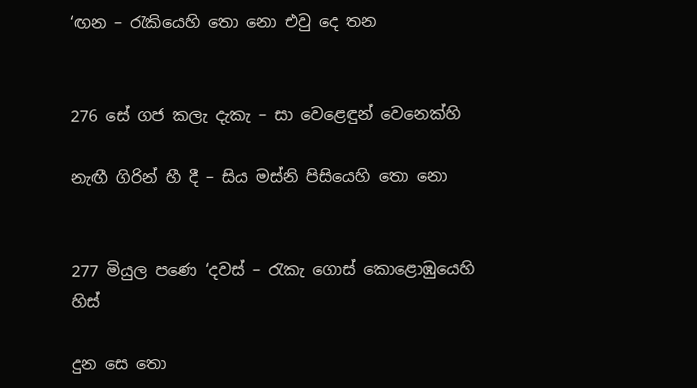‘ඟන – රැකියෙහි තො නො එවු දෙ තන


276 සේ ගජ කලැ දැකැ – සා වෙළෙඳුන් වෙනෙක්හි

නැඟී ගිරින් හී දී – සිය මස්නි පිසියෙහි තො නො


277 මියුල පණෙ ‘දවස් – රැකැ ගොස් කොළොඹුයෙහි හිස්

දුන සෙ තො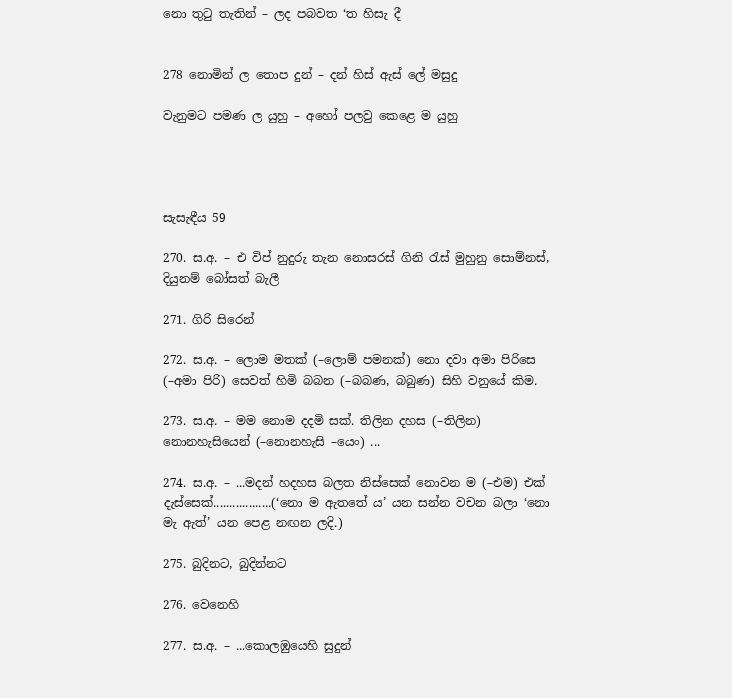නො තුටු තැතින් – ලද පබවත ‘ත හිසැ දී


278 නොමින් ල තොප දුන් – දන් හිස් ඇස් ලේ මසුදු

වැනුමට පමණ ල යුහු – අහෝ පලවු කෙළෙ ම යුහු




සැසැඳීය 59

270. ස.අ. – එ විප් නුදුරු තැන නොසරස් ගිනි රැස් මුහුනු සොම්නස්, දියුනම් බෝසත් බැලී

271. ගිරි සිරෙන්

272. ස.අ. – ලොම මතක් (–ලොම් පමනක්) නො දවා අ‍මා පිරිසෙ (–අමා පිරි) සෙවත් හිමි බබන (–බබණ, බබුණ) සිහි වනුයේ කිම.

273. ස.අ. – මම නොම දදමි සක්. තිලින දහස (–තිලින) නොනහැසියෙන් (–නොනහැසි –යෙං) ...

274. ස.අ. – ...මදන් හදහස බලත නිස්සෙක් නොවන ම (–එම) එක් දැස්සෙක්..................(‘නො ම ඇතතේ ය’ යන සන්න වචන බලා ‘නො මැ ඇත්’ යන පෙළ නඟන ලදි.)

275. බුදිනට, බුදින්නට

276. වෙනෙහි

277. ස.අ. – ...කොලඹුයෙහි සුදුන්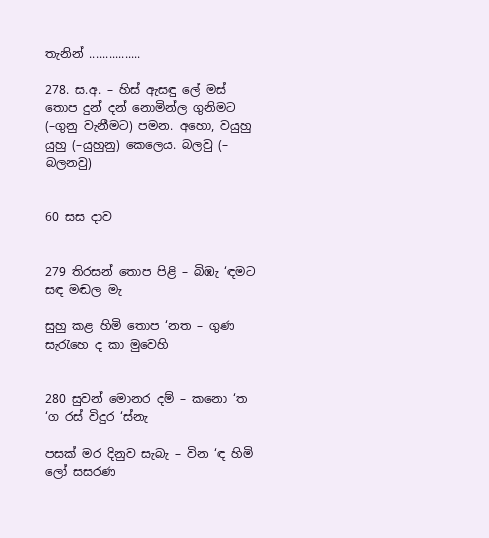තැනින් ................

278. ස.අ. – හිස් ඇසඳු ලේ මස් තොප දුන් දන් නොමින්ල ගුනිමට (–ගුනු වැනීමට) පමන. අහො, වයුහු යුහු (–යුහුනු) කෙලෙය. බලවු (– බලනවු)


60 සස දාව


279 තිරසන් තොප පිළි – බිඹැ ‘ඳමට සඳ මඬල මැ

සුහු කළ හිමි තොප ‘නත – ගුණ සැරැහෙ ද කා මුවෙහි


280 සුවන් මොනර දම් – කනො ‘ත ‘ග රස් විදුර ‘ස්නැ

පසක් මර දිනුව සැබැ – වින ‘ඳ හිමි ලෝ සසරණ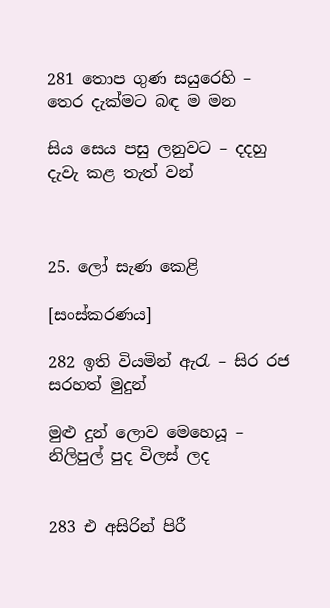281 තොප ගුණ සයුරෙහි – තෙර දැක්මට බඳ ම මන

සිය සෙය පසු ලනුවට – දදහු දැවැ කළ තැත් වන්



25. ලෝ සැණ කෙළි

[සංස්කරණය]

282 ඉති වියමින් ඇරැ – සිර රජ සරහත් මුදුන්

මුළු දුන් ලොව මෙහෙයූ – නිලිපුල් පුද විලස් ලද


283 එ අසිරින් පිරී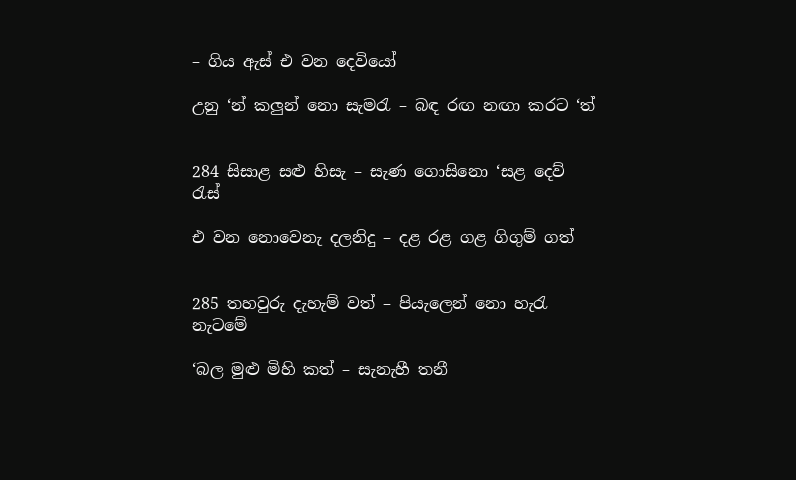– ගිය ඇස් එ වන දෙවියෝ

උනු ‘න් කලුන් නො සැමරැ – බඳ රඟ නඟා කරට ‘ත්


284 සිසාළ සළු හිසැ – සැණ ගොසිනො ‘සළ දෙව් රැස්

එ වන නොවෙනැ දලනිදු – දළ රළ ගළ ගිගුම් ගත්


285 තහවුරු දැහැම් වත් – පියැලෙන් නො හැරැ නැටමේ

‘බල මුළු මිහි කත් – සැනැහී තනී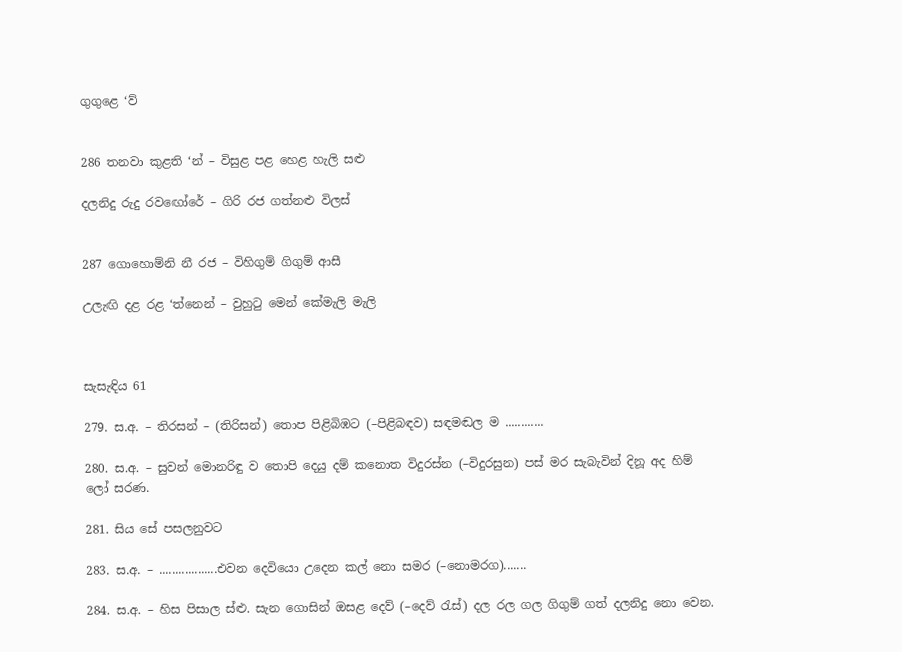ගුගුළෙ ‘ව්


286 තනවා කුළති ‘න් – විසුළ පළ හෙළ හැලි සළු

දලනිදු රුදු ර‍වඟෝරේ – ගිරි රජ ගත්නළු විලස්


287 ගොහොම්නි නී රජ – විහිගුම් ගිගුම් ආසී

උලැඟි දළ රළ ‘ත්නෙන් – වුහුටු මෙන් කේමැලි මැලි



සැසැඳිය 61

279. ස.අ. – තිරසන් – (තිරිසන්) තොප පිළිබිඹට (–පිළිබඳව) සඳමඬල ම ............

280. ස.අ. – සුවන් ‍මොනරිඳු ව තොපි දෙයු දම් කනොත විදුරස්න (–විදුරසුන) පස් මර සැබැවින් දිනූ අද හිම් ලෝ සරණ.

281. සිය සේ පසලනුවට

283. ස.අ. – ..................එවන දෙවියො උදෙන කල් නො සමර (–නොමරග).......

284. ස.අ. – හිස පිසාල ස්ළු. සැන ගොසින් ඔසළ දෙව් (–දෙව් රැස්) දල රල ගල ගිගුම් ගත් දලනිදු නො වෙන.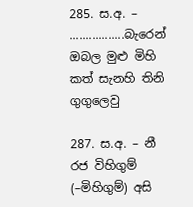285. ස.අ. – .................බැරෙන් ඔබල මුළු මිහි කත් සැනහි තිනි ගුගුලෙවු

287. ස.අ. – නී රජ විහිගුම් (–මිහිගුම්) අසි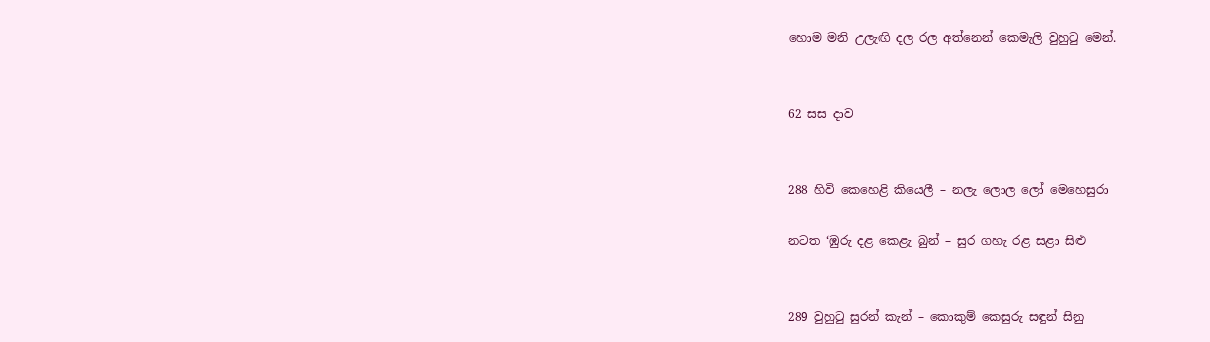හොම මනි උලැඟි දල රල අත්නෙන් කෙමැලි වුහුටු මෙන්.


62 සස දාව


288 හිවි කෙහෙළි කියෙලී – නලැ ලොල ලෝ මෙහෙසුරා

නටත ‘ඹුරු දළ කෙළැ බුන් – සුර ගහැ රළ සළා සිළු


289 වුහුටු සුරන් කැන් – කොකුම් කෙසුරු සඳුන් සිනු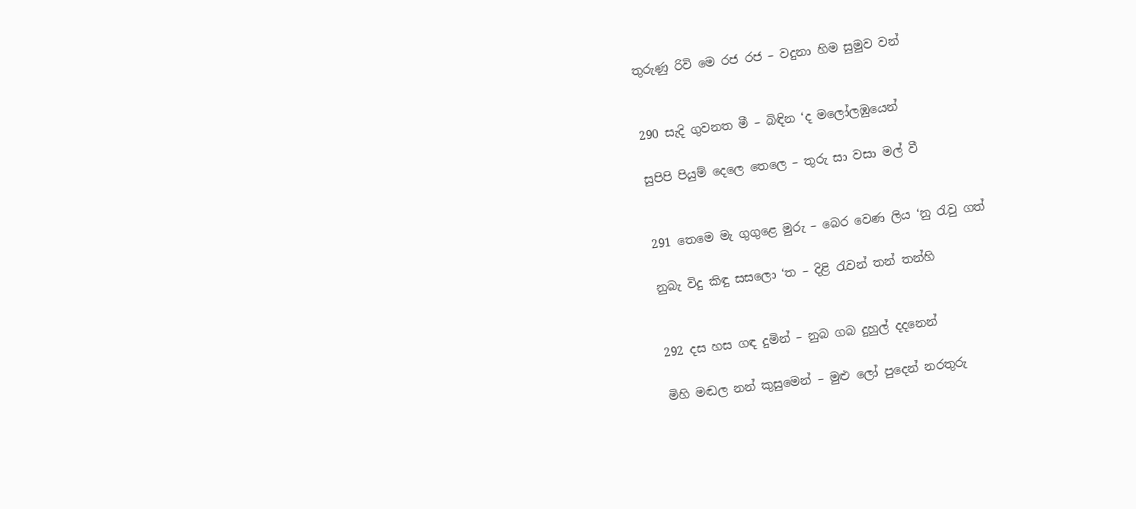තුරුණු රිවි මෙ රජ රජ – වදුනා හිම සුමුව වන්


290 සැදි ගුවනත මී – බිඳින ‘ද මලෝලඹුයෙන්

සුපිපි පියුම් දෙලෙ තෙලෙ – තුරු සා වසා මල් වී


291 තෙමෙ මැ ගුගුළෙ මුරු – බෙර වෙණ ලිය ‘නු රැවු ගත්

නුබැ විදු කිඳු සසලො ‘ත – දිළි රැවන් තන් තන්හි


292 දස හස ගඳ දුමින් – නුබ ගබ දුහුල් දදනෙන්

මිහි මඬල නන් කුසුමෙන් – මුළු ලෝ පුදෙන් නරතුරු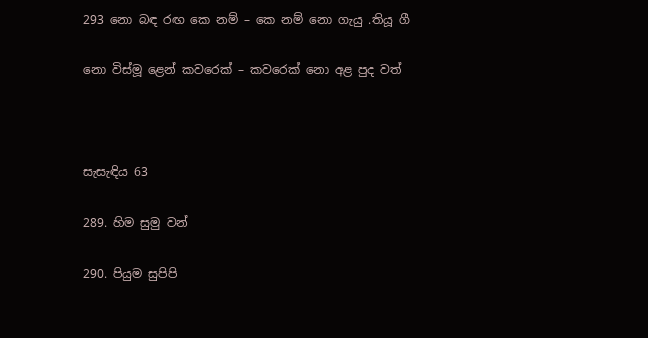293 නො බඳ රඟ කෙ නම් – කෙ නම් නො ගැයු .තියූ ගී

නො විස්මූ ළෙන් කවරෙක් – කවරෙක් නො අළ පුද වත්



සැසැඳිය 63

289. හිම සුමු වන්

290. පියුම සුපිපි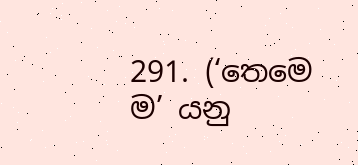291. (‘තෙමෙ ම’ යනු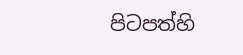පිටපත්හි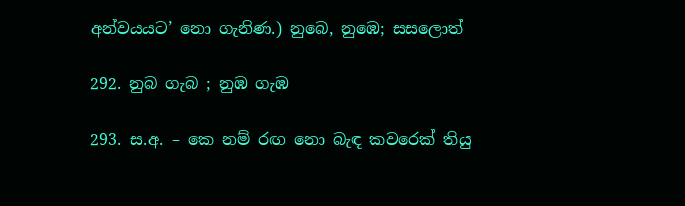අන්වයයට’ නො ගැනිණ.) නුබෙ, නුඹෙ; සසලොත්

292. නුබ ගැබ ; නුඹ ගැඹ

293. ස.අ. – කෙ නම් රඟ නො බැඳ කවරෙක් තියු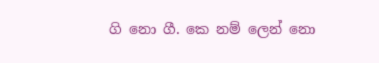ගි නො ගී. කෙ නම් ලෙන් නො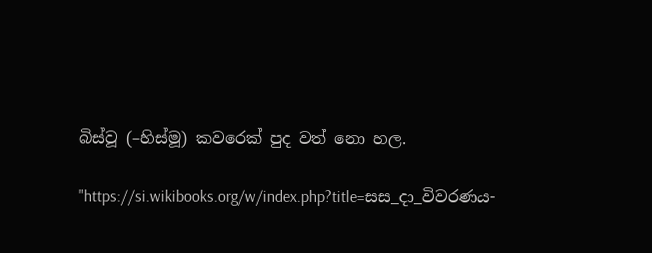බිස්වූ (–හිස්මූ) කවරෙක් පුද වත් නො හල.

"https://si.wikibooks.org/w/index.php?title=සස_දා_විවරණය-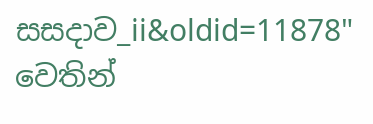සසදාව_ii&oldid=11878" වෙතින්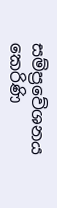සම්ප්‍රවේශනය කෙරිණි